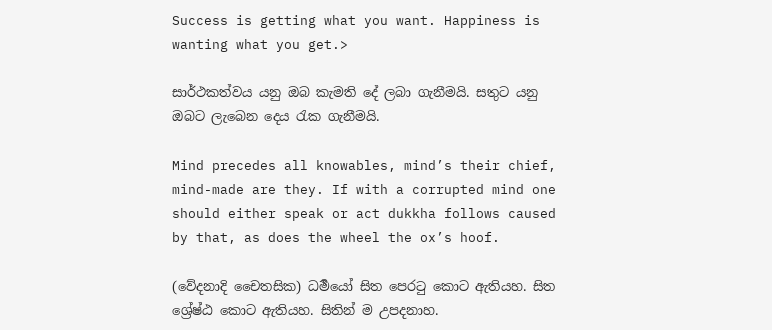Success is getting what you want. Happiness is wanting what you get.>

සාර්ථකත්වය යනු ඔබ කැමති දේ ලබා ගැනීමයි. සතුට යනු ඔබට ලැබෙන දෙය රැක ගැනීමයි.

Mind precedes all knowables, mind’s their chief, mind-made are they. If with a corrupted mind one should either speak or act dukkha follows caused by that, as does the wheel the ox’s hoof.

(වේදනාදි චෛතසික) ධර්‍මයෝ සිත පෙරටු කොට ඇතියහ. සිත ශ්‍රේෂ්ඨ කොට ඇතියහ. සිතින් ම උපදනාහ.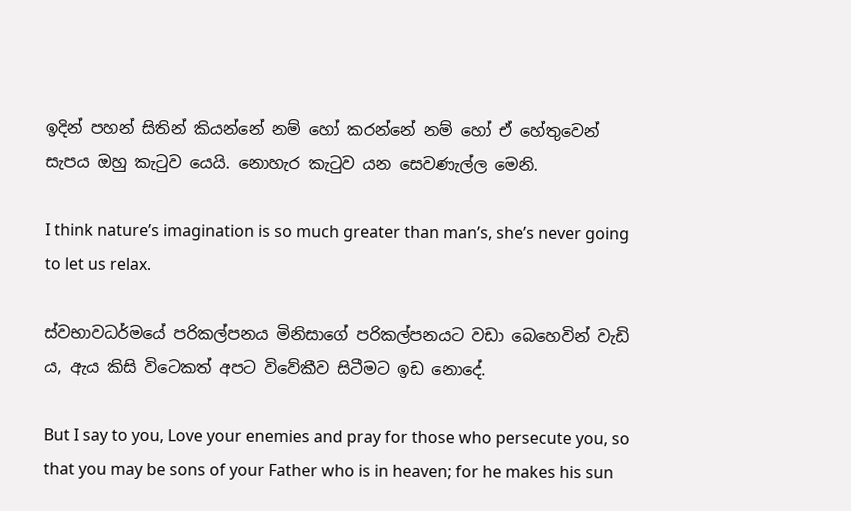ඉදින් පහන් සිතින් කියන්නේ නම් හෝ කරන්නේ නම් හෝ ඒ හේතුවෙන් සැපය ඔහු කැටුව යෙයි. නොහැර කැටුව යන සෙවණැල්ල මෙනි.

I think nature’s imagination is so much greater than man’s, she’s never going to let us relax.

ස්වභාවධර්මයේ පරිකල්පනය මිනිසාගේ පරිකල්පනයට වඩා බෙහෙවින් වැඩි ය, ඇය කිසි විටෙකත් අපට විවේකීව සිටීමට ඉඩ නොදේ.

But I say to you, Love your enemies and pray for those who persecute you, so that you may be sons of your Father who is in heaven; for he makes his sun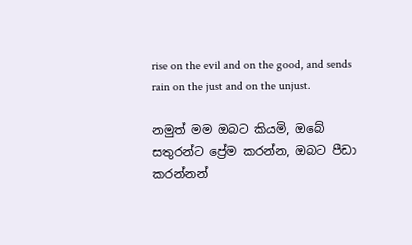rise on the evil and on the good, and sends rain on the just and on the unjust.

නමුත් මම ඔබට කියමි, ඔබේ සතුරන්ට ප්‍රේම කරන්න, ඔබට පීඩා කරන්නන්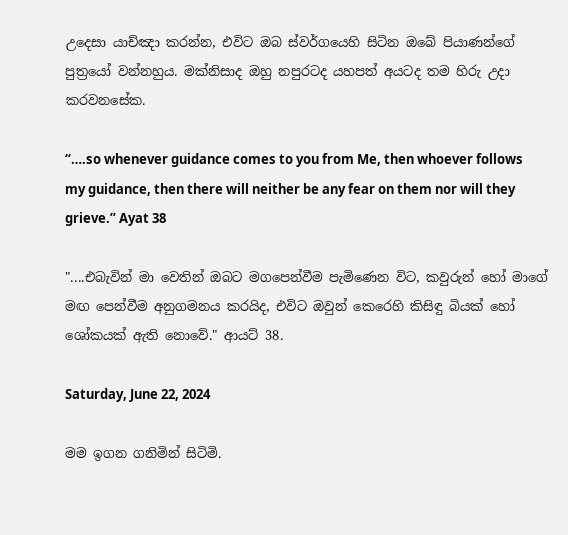උදෙසා යාච්ඤා කරන්න, එවිට ඔබ ස්වර්ගයෙහි සිටින ඔබේ පියාණන්ගේ පුත්‍රයෝ වන්නහුය. මක්නිසාද ඔහු නපුරටද යහපත් අයටද තම හිරු උදා කරවනසේක.

“….so whenever guidance comes to you from Me, then whoever follows my guidance, then there will neither be any fear on them nor will they grieve.” Ayat 38

"....එබැවින් මා වෙතින් ඔබට මගපෙන්වීම පැමිණෙන විට, කවුරුන් හෝ මාගේ මඟ පෙන්වීම අනුගමනය කරයිද, එවිට ඔවුන් කෙරෙහි කිසිඳු බියක් හෝ ශෝකයක් ඇති නොවේ." ආයට් 38.

Saturday, June 22, 2024

මම ඉගන ගනිමින් සිටිමි.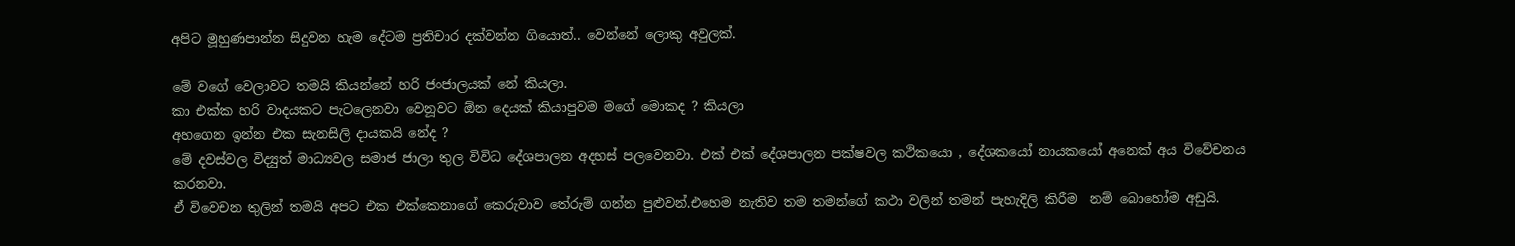අපිට මූහුණපාන්න සිදුවන හැම දේටම ප්‍රතිචාර දක්වන්න ගියොත්.. වෙන්නේ ලොකු අවුලක්.

මේ වගේ වෙලාවට තමයි කියන්නේ හරි ජංජාලයක් නේ කියලා.
කා එක්ක හරි වාදයකට පැටලෙනවා වෙනූවට ඕන දෙයක් කියාපුවම මගේ මොකද ? කියලා
අහගෙන ඉන්න එක සැනසිලි දායකයි නේද ?
මේ දවස්වල විද්‍යුත් මාධ්‍යවල සමාජ ජාලා තුල විවිධ දේශපාලන අදහස් පලවෙනවා. එක් එක් දේශපාලන පක්ෂවල කථිකයො , දේශකයෝ නායකයෝ අනෙක් අය විවේචනය කරනවා.
ඒ විවෙචන තුලින් තමයි අපට එක එක්කෙනාගේ කෙරුවාව තේරුම් ගන්න පුළුවන්.එහෙම නැතිව තම තමන්ගේ කථා වලින් තමන් පැහැදිලි කිරීම  නම් බොහෝම අඩුයි.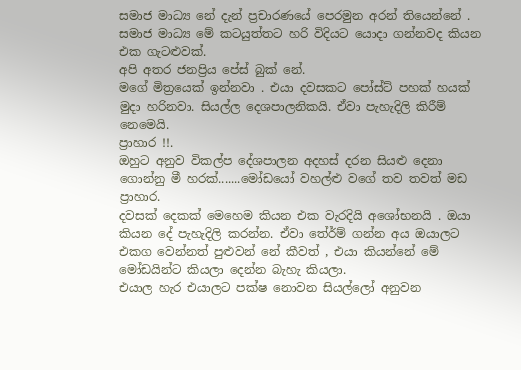සමාජ මාධ්‍ය නේ දැන් ප්‍රචාරණයේ පෙරමුන අරන් තියෙන්නේ .
සමාජ මාධ්‍ය මේ කටයුත්තට හරි විදියට යොදා ගන්නවද කියන එක ගැටළුවක්.
අපි අතර ජනප්‍රිය පේස් බුක් නේ.
මගේ මිත්‍රයෙක් ඉන්නවා . එයා දවසකට පෝස්ට් පහක් හයක් මුදා හරිනවා. සියල්ල දෙශපාලනිකයි. ඒවා පැහැදිලි කිරීම් නෙමෙයි.
ප්‍රාහාර !!.
ඔහුට අනුව විකල්ප දේශපාලන අදහස් දරන සියළු දෙනා ගොන්නු මී හරක්.......මෝඩයෝ වහල්ළු වගේ තව තවත් මඩ ප්‍රාහාර.
දවසක් දෙකක් මෙහෙම කියන එක වැරදියි අශෝභනයි . ඔයා කියන දේ පැහැදිලි කරන්න. ඒවා තේර්ම් ගන්න අය ඔයාලට එකග වෙන්නත් පුළුවන් නේ කීවත් , එයා කියන්නේ මේ මෝඩයින්ට කියලා දෙන්න බැහැ කියලා.
එයාල හැර එයාලට පක්ෂ නොවන සියල්ලෝ අනුවන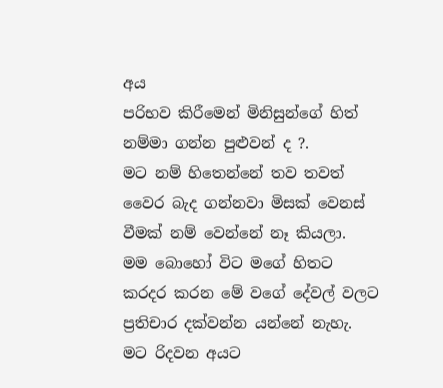අය
පරිභව කිරීමෙන් මිනිසුන්ගේ හිත් නම්මා ගන්න පුළුවන් ද ?.
මට නම් හිතෙන්නේ තව තවත් වෛර බැද ගන්නවා මිසක් වෙනස් වීමක් නම් වෙන්නේ නෑ කියලා.
මම බොහෝ විට මගේ හිතට කරදර කරන මේ වගේ දේවල් වලට ප්‍රතිචාර දක්වන්න යන්නේ නැහැ.
මට රිදවන අයට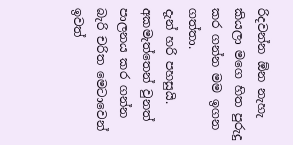රිදවන්න ඕන නැහැ කියලා මගෙ හිත පුරුදු කර ගන්න මම ඉගන ගත්තා.
දැන් හරි පහසුයි.
අකමැත්තෙන් වුනත් පාලනය කර ගන්න බැරි චරිත මෙටාවෙන් ඉවත්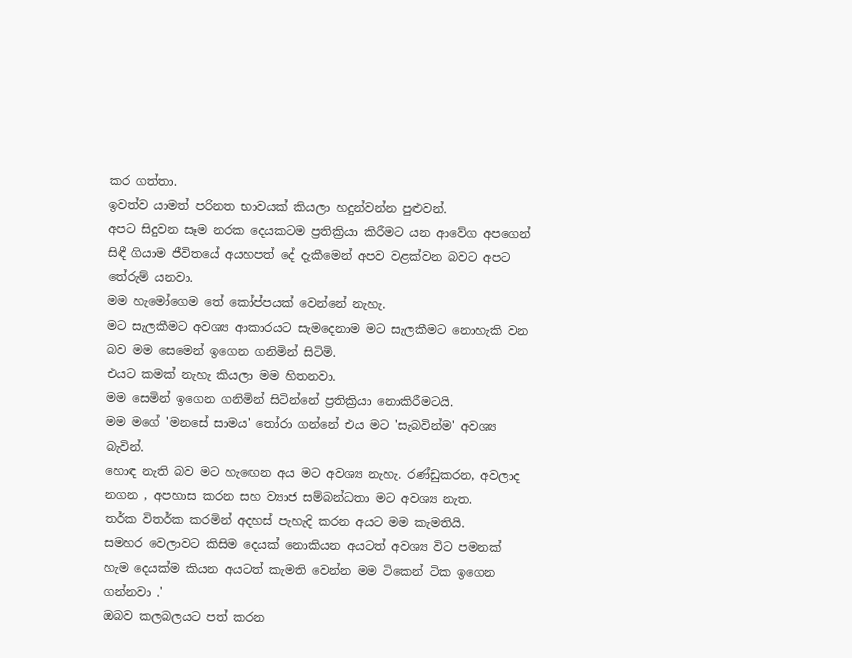කර ගත්තා.
ඉවත්ව යාමත් පරිනත භාවයක් කියලා හදුන්වන්න පුළුවන්.
අපට සිදුවන සෑම නරක දෙයකටම ප්‍රතික්‍රියා කිරීමට යන ආවේග අපගෙන් සිඳී ගියාම ජීවිතයේ අයහපත් දේ දැකීමෙන් අපව වළක්වන බවට අපට තේරුම් යනවා.
මම හැමෝගෙම තේ කෝප්පයක් වෙන්නේ නැහැ.
මට සැලකීමට අවශ්‍ය ආකාරයට සැමදෙනාම මට සැලකීමට නොහැකි වන බව මම සෙමෙන් ඉගෙන ගනිමින් සිටිමි.
එයට කමක් නැහැ කියලා මම හිතනවා.
මම සෙමින් ඉගෙන ගනිමින් සිටින්නේ ප්‍රතික්‍රියා නොකිරීමටයි.
මම මගේ 'මනසේ සාමය' තෝරා ගන්නේ එය මට 'සැබවින්ම' අවශ්‍ය බැවින්.
හොඳ නැති බව මට හැඟෙන අය මට අවශ්‍ය නැහැ. රණ්ඩුකරන, අවලාද නගන , අපහාස කරන සහ ව්‍යාජ සම්බන්ධතා මට අවශ්‍ය නැත.
තර්ක විතර්ක කරමින් අදහස් පැහැදි කරන අයට මම කැමතියි.
සමහර වෙලාවට කිසිම දෙයක් නොකියන අයටත් අවශ්‍ය විට පමනක් හැම දෙයක්ම කියන අයටත් කැමති වෙන්න මම ටිකෙන් ටික ඉගෙන ගන්නවා .'
ඔබව කලබලයට පත් කරන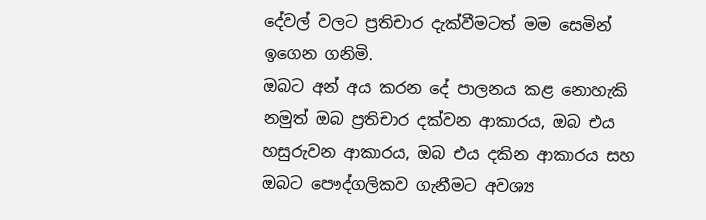දේවල් වලට ප්‍රතිචාර දැක්වීමටත් මම සෙමින් ඉගෙන ගනිමි.
ඔබට අන් අය කරන දේ පාලනය කළ නොහැකි නමුත් ඔබ ප්‍රතිචාර දක්වන ආකාරය, ඔබ එය හසුරුවන ආකාරය, ඔබ එය දකින ආකාරය සහ ඔබට පෞද්ගලිකව ගැනීමට අවශ්‍ය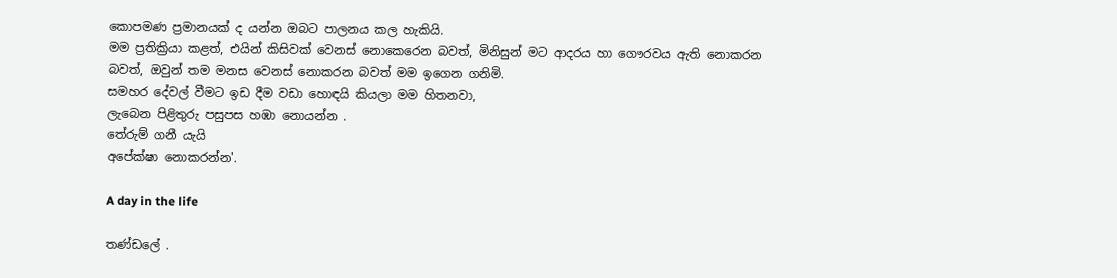කොපමණ ප්‍රමානයක් ද යන්න ඔබට පාලනය කල හැකියි.
මම ප්‍රතික්‍රියා කළත්, එයින් කිසිවක් වෙනස් නොකෙරෙන බවත්, මිනිසුන් මට ආදරය හා ගෞරවය ඇති නොකරන බවත්, ඔවුන් තම මනස වෙනස් නොකරන බවත් මම ඉගෙන ගනිමි.
සමහර දේවල් වීමට ඉඩ දීම වඩා හොඳයි කියලා මම හිතනවා,
ලැබෙන පිළිතුරු පසුපස හඹා නොයන්න .
තේරුම් ගනී යැයි
අපේක්ෂා නොකරන්න'.

A day in the life

තණ්ඩලේ .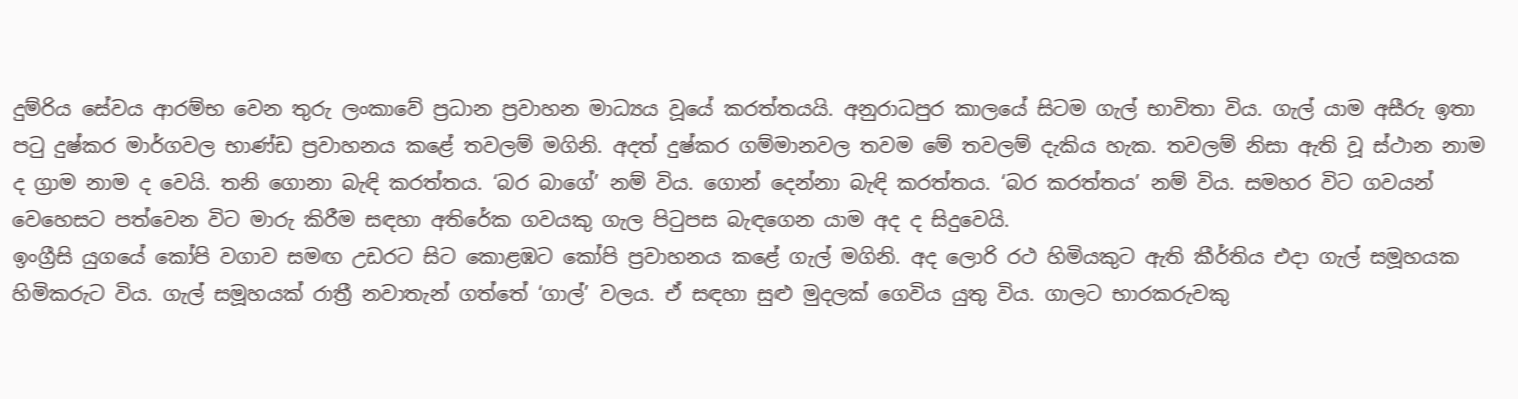දුම්රිය සේවය ආරම්භ වෙන තුරු ලංකාවේ ප්‍රධාන ප්‍රවාහන මාධ්‍යය වූයේ කරත්තයයි. අනුරාධපුර කාලයේ සිටම ගැල් භාවිතා විය. ගැල් යාම අසීරු ඉතා පටු දුෂ්කර මාර්ගවල භාණ්ඩ ප්‍රවාහනය කළේ තවලම් මගිනි. අදත් දුෂ්කර ගම්මානවල තවම මේ තවලම් දැකිය හැක. තවලම් නිසා ඇති වූ ස්ථාන නාම ද ග්‍රාම නාම ද වෙයි. තනි ගොනා බැඳි කරත්තය. ‘බර බාගේ’ නම් විය. ගොන් දෙන්නා බැඳි කරත්තය. ‘බර කරත්තය’ නම් විය. සමහර විට ගවයන් වෙහෙසට පත්වෙන විට මාරු කිරීම සඳහා අතිරේක ගවයකු ගැල පිටුපස බැඳගෙන යාම අද ද සිදුවෙයි.
ඉංග්‍රීසි යුගයේ කෝපි වගාව සමඟ උඩරට සිට කොළඹට කෝපි ප්‍රවාහනය කළේ ගැල් මගිනි. අද ලොරි රථ හිමියකුට ඇති කීර්තිය එද‌ා ගැල් සමූහයක හිමිකරුට විය. ගැල් සමූහයක් රාත්‍රී නවාතැන් ගත්තේ ‘ගාල්’ වලය. ඒ සඳහා සුළු මුදලක් ගෙවිය යුතු විය. ගාලට භාරකරුවකු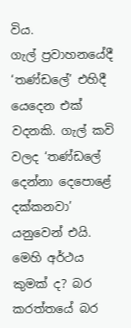විය.
ගැල් ප්‍රවාහනයේදී ‘තණ්ඩලේ’ එහිදී යෙදෙන එක් වදනකි. ගැල් කවි වලද ‘තණ්ඩලේ දෙන්නා දෙපොළේ දක්කනවා’ යනුවෙන් එයි. මෙහි අර්ථය කුමක් ද? බර කරත්තයේ බර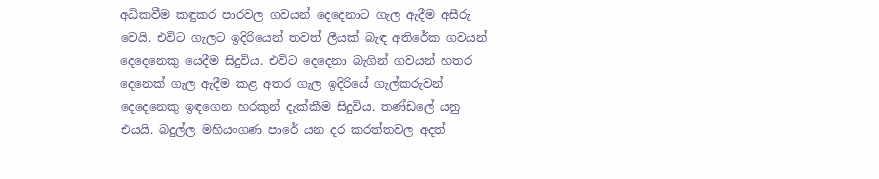අධිකවීම කඳුකර පාරවල ගවයන් දෙදෙනාට ගැල ඇදීම අසීරු වෙයි. එවිට ගැලට ඉදිරියෙන් තවත් ලීයක් බැඳ අතිරේක ගවයන් දෙදෙනෙකු යෙදීම සිදුවිය. එවිට දෙදෙනා බැගින් ගවයන් හතර දෙනෙක් ගැල ඇදීම කළ අතර ගැල ඉදිරියේ ගැල්කරුවන් දෙදෙනෙකු ඉඳගෙන හරකුන් දැක්කීම සිදුවිය. තණ්ඩලේ යනු එයයි. බදුල්ල මහියංගණ පාරේ යන දර කරත්තවල අදත්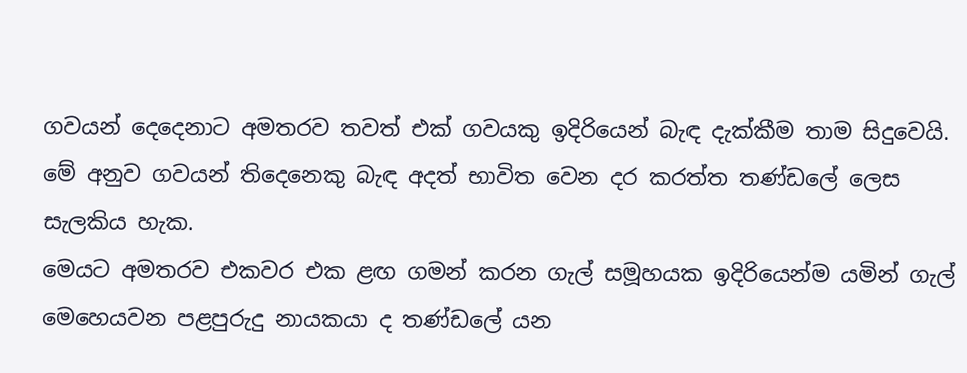ගවයන් දෙදෙනාට අමතරව තවත් එක් ගවයකු ඉදිරියෙන් බැඳ දැක්කීම තාම සිදුවෙයි. මේ අනුව ගවයන් තිදෙනෙකු බැඳ අදත් භාවිත වෙන දර කරත්ත තණ්ඩලේ ලෙස සැලකිය හැක.
මෙයට අමතරව එකවර එක ළඟ ගමන් කරන ගැල් සමූහයක ඉදිරියෙන්ම යමින් ගැල් මෙහෙයවන පළපුරුදු නායකයා ද තණ්ඩලේ යන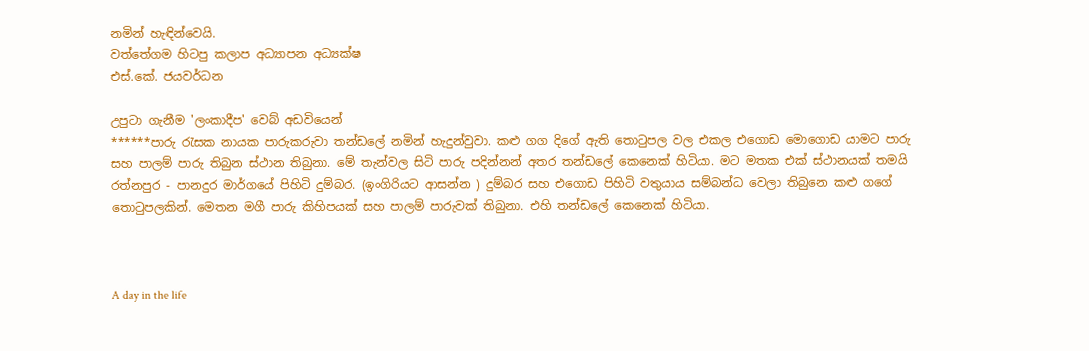නමින් හැඳින්වෙයි.
වත්තේගම හිටපු කලාප අධ්‍යාපන අධ්‍යක්ෂ
එස්.කේ. ජයවර්ධන

උපුටා ගැනීම 'ලංකාදීප' වෙබ් අඩවියෙන්
******පාරු රැසක නායක පාරුකරුවා තන්ඩලේ නමින් හැදුන්වුවා. කළු ගග දිගේ ඇති තොටුපල වල එකල එගොඩ මොගොඩ යාමට පාරු සහ පාලම් පාරු තිබුන ස්ථාන තිබුනා. මේ තැන්වල සිටි පාරු පදින්නන් අතර තන්ඩලේ කෙනෙක් හිටියා. මට මතක එක් ස්ථානයක් තමයි රත්නපුර - පානදුර මාර්ගයේ පිහිටි දුම්බර. (ඉංගිරියට ආසන්න ) දුම්බර සහ එගොඩ පිහිටි වතුයාය සම්බන්ධ වෙලා තිබුනෙ කළු ගගේ තොටුපලකින්. මෙතන මගී පාරු කිහිපයක් සහ පාලම් පාරුවක් තිබුනා. එහි තන්ඩලේ කෙනෙක් හිටියා.



A day in the life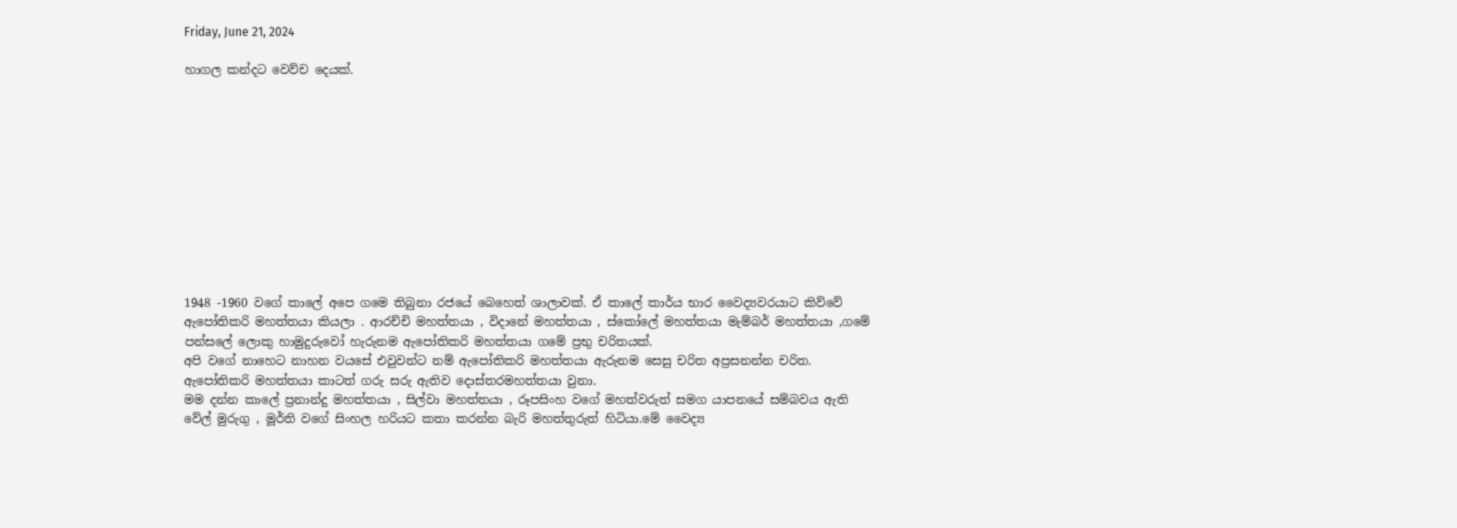Friday, June 21, 2024

හාගල කන්දට වෙව්ච දෙයක්.











1948 -1960 වගේ කාලේ අපෙ ගමෙ තිබුනා රජ‌යේ බෙහෙත් ශාලාවක්. ඒ කාලේ කාර්ය භාර වෛද්‍යවරයාට කිව්වේ ඇපෝතිකරි මහත්තයා කියලා . ආරච්චි මහත්තයා , විදානේ මහත්තයා , ස්කෝලේ මහත්තයා මැම්බර් මහත්තයා ,ගමේ පන්සලේ ලොකු හාමුදුරුවෝ හැරුනම ඇපෝතිකරි මහත්තයා ගමේ ප්‍රභු චරිතයක්.
අපි වගේ නාහෙට නාහන වයසේ එවුවන්ට නම් ඇපෝතිකරි මහත්තයා ඇරුනම සෙසු චරිත අප්‍රසනන්න චරිත.
ඇපෝතිකරි මහත්තයා කාටත් ගරු සරු ඇතිව දොස්තරමහත්තයා වුනා.
මම දන්න කාලේ ප්‍රනාන්දු මහත්තයා , සිල්වා මහත්තයා , රූපසිංහ වගේ මහත්වරුත් සමග යාපනයේ සම්බවය ඇති වේල් මුරුගු , මූර්ති වගේ සිංහල හරියට කතා කරන්න බැරි මහත්තුරුත් හිටියා.මේ වෛද්‍ය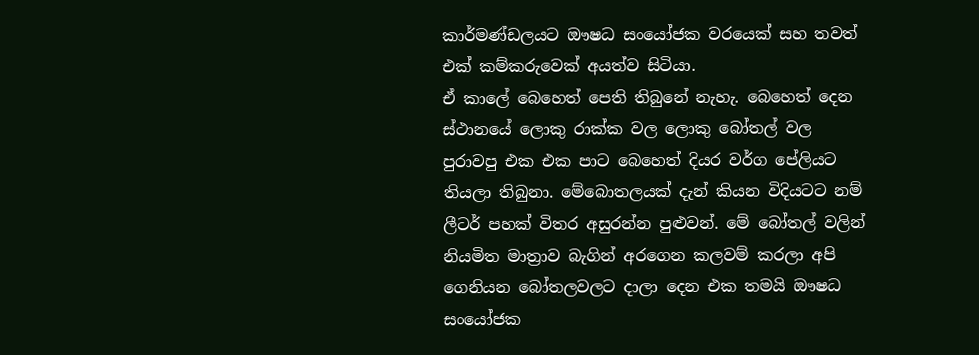කාර්මණ්ඩලයට ඖෂධ සංයෝජක වරයෙක් සහ තවත් එක් කම්කරුවෙක් අයත්ව සිටියා.
ඒ කාලේ බෙහෙත් පෙති තිබුනේ නැහැ. බෙහෙත් දෙන ස්ථානයේ ලොකු රාක්ක වල ලොකු බෝතල් වල පුරාවපු එක එක පාට බෙහෙත් දියර වර්ග පේලියට තියලා තිබුනා. මේබොතලයක් දැන් කියන විදියටට නම් ලීටර් පහක් විතර අසුරන්න පුළුවන්. මේ බෝතල් වලින් නියමිත මාත්‍රාව බැගින් අරගෙන කලවම් කරලා අපි ගෙනියන බෝතලවලට දාලා දෙන එක තමයි ඖෂධ සංයෝජක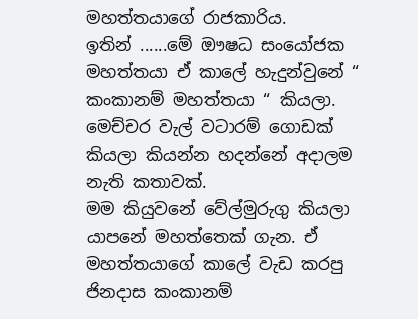මහත්තයාගේ රාජකාරිය.
ඉතින් ......මේ ඖෂධ සංයෝජක මහත්තයා ඒ කාලේ හැදුන්වුනේ “ කංකානම් මහත්තයා “ කියලා.
මෙච්චර වැල් වටාරම් ගොඩක් කියලා කියන්න හදන්නේ අදාලම නැති කතාවක්.
මම කියුවනේ වේල්මුරුගු කියලා යාපනේ මහත්තෙක් ගැන. ඒ මහත්තයාගේ කාලේ වැඩ කරපු ජිනදාස කංකානම්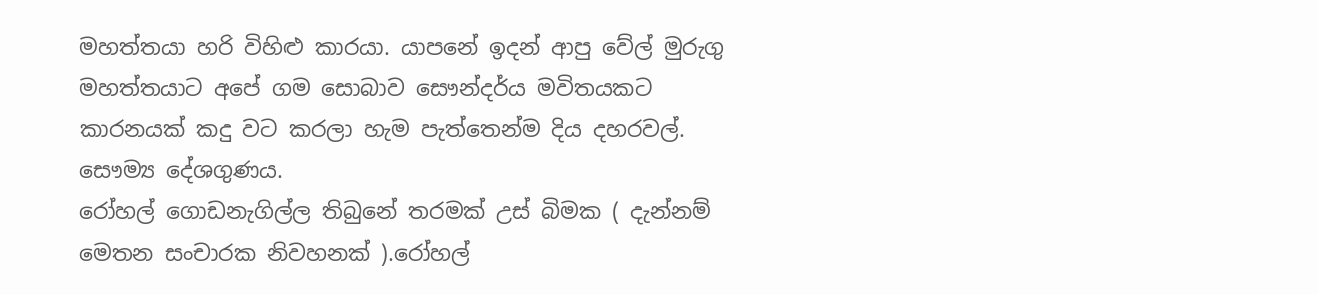මහත්තයා හරි විහිළු කාරයා. යාපනේ ඉදන් ආපු වේල් මුරුගු මහත්තයාට අපේ ගම සොබාව සෞන්දර්ය මවිතයකට කාරනයක් කදු වට කරලා හැම පැත්තෙන්ම දිය දහරවල්. සෞම්‍ය දේශගුණය.
රෝහල් ගොඩනැගිල්ල තිබුනේ තරමක් උස් බිමක ( දැන්නම් මෙතන සංචාරක නිවහනක් ).රෝහල්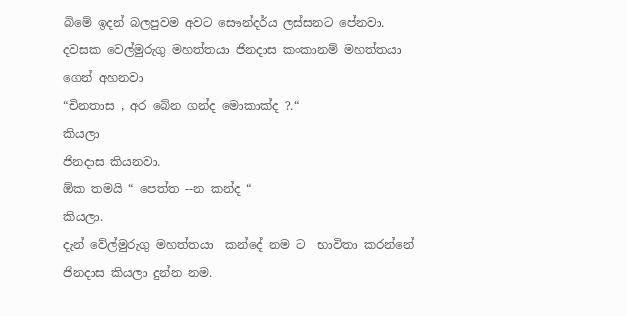බිමේ ඉදන් බලපුවම අවට සෞන්දර්ය ලස්සනට පේනවා.
දවසක වෙල්මුරුගු මහත්තයා ජිනදාස කංකානම් මහත්තයා ගෙන් අහනවා
“චිනතාස , අර බේන ගන්ද මොකාක්ද ?.“
කියලා
ජිනදාස කියනවා.
ඕක තමයි “ පෙත්ත --න කන්ද “
කියලා.
දැන් වේල්මුරුගු මහත්තයා  කන්දේ නම ට  භාවිතා කරන්නේ  ජිනදාස කියලා දුන්න නම.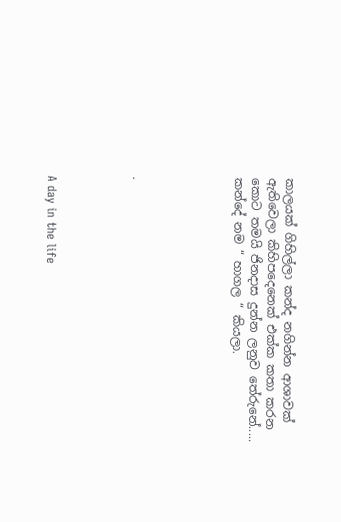කාලයක් ගිහිල්ලා කන්ද නගින්න ආශාවක් ඇතිවෙලා කිහිපදෙනෙක් එක්ක කතා කරන කොට තමයි ජිනදාස දුන්න ලනුව තේරුනේ.....
කන්දේ නම “ හාගල “ කියලා.





.




A day in the life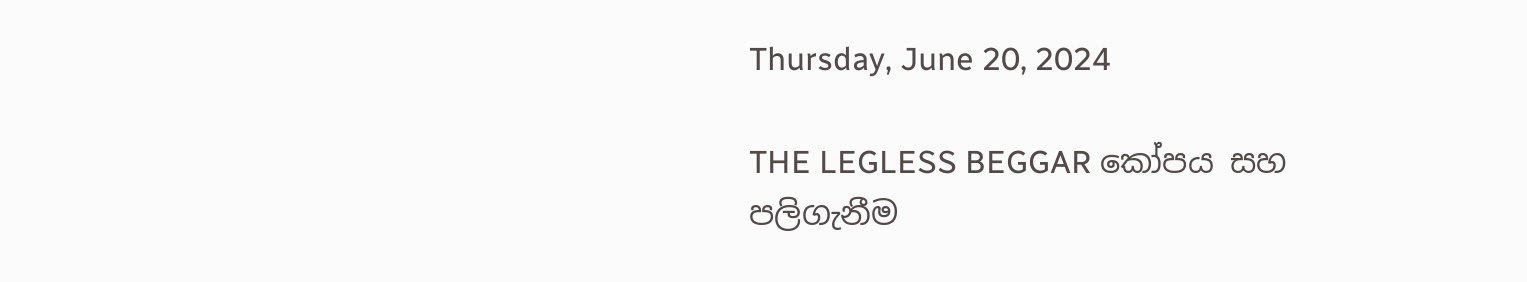Thursday, June 20, 2024

THE LEGLESS BEGGAR කෝපය සහ පලිගැනීම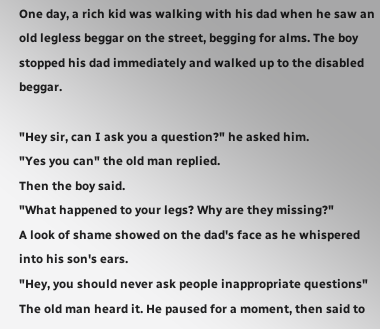One day, a rich kid was walking with his dad when he saw an old legless beggar on the street, begging for alms. The boy stopped his dad immediately and walked up to the disabled beggar.

"Hey sir, can I ask you a question?" he asked him.
"Yes you can" the old man replied.
Then the boy said.
"What happened to your legs? Why are they missing?"
A look of shame showed on the dad's face as he whispered into his son's ears.
"Hey, you should never ask people inappropriate questions"
The old man heard it. He paused for a moment, then said to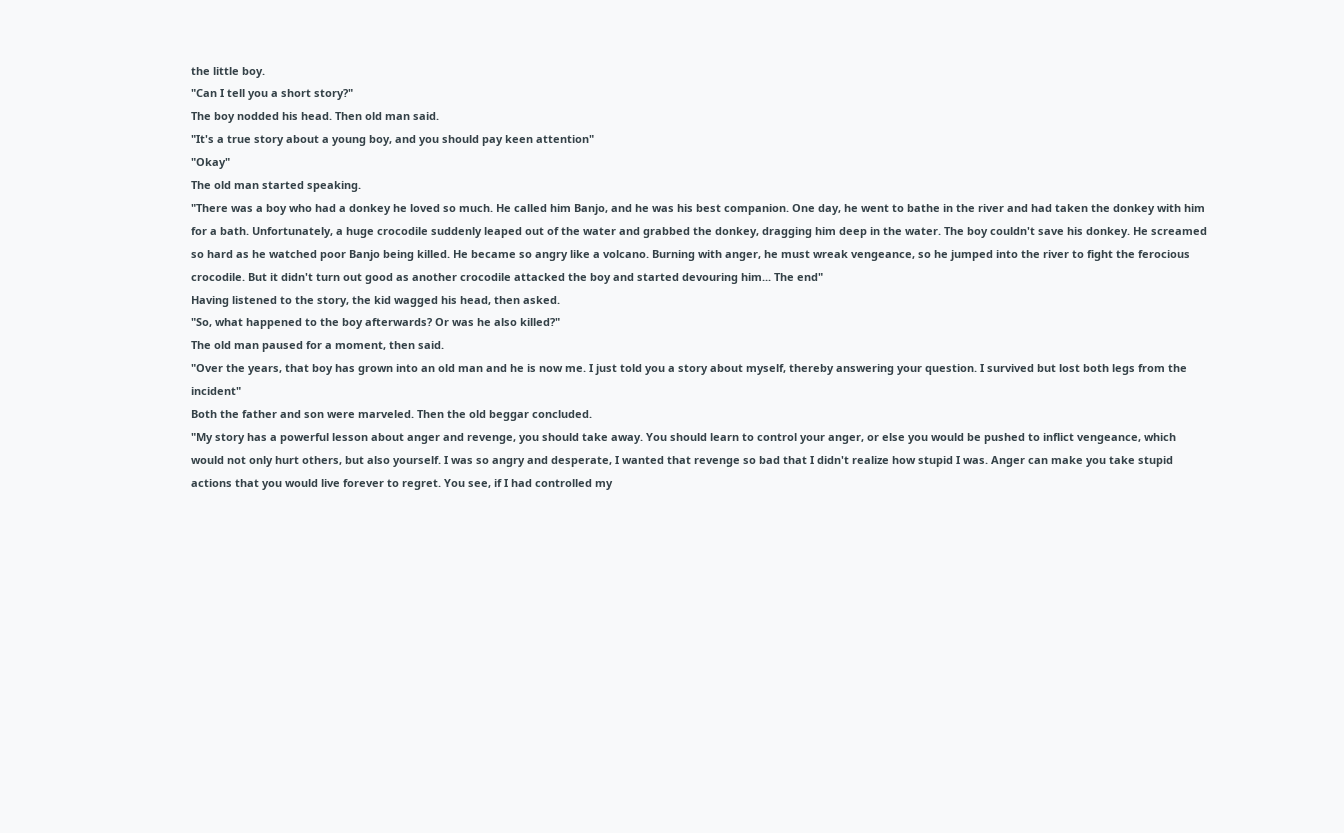the little boy.
"Can I tell you a short story?"
The boy nodded his head. Then old man said.
"It's a true story about a young boy, and you should pay keen attention"
"Okay"
The old man started speaking.
"There was a boy who had a donkey he loved so much. He called him Banjo, and he was his best companion. One day, he went to bathe in the river and had taken the donkey with him for a bath. Unfortunately, a huge crocodile suddenly leaped out of the water and grabbed the donkey, dragging him deep in the water. The boy couldn't save his donkey. He screamed so hard as he watched poor Banjo being killed. He became so angry like a volcano. Burning with anger, he must wreak vengeance, so he jumped into the river to fight the ferocious crocodile. But it didn't turn out good as another crocodile attacked the boy and started devouring him... The end"
Having listened to the story, the kid wagged his head, then asked.
"So, what happened to the boy afterwards? Or was he also killed?"
The old man paused for a moment, then said.
"Over the years, that boy has grown into an old man and he is now me. I just told you a story about myself, thereby answering your question. I survived but lost both legs from the incident"
Both the father and son were marveled. Then the old beggar concluded.
"My story has a powerful lesson about anger and revenge, you should take away. You should learn to control your anger, or else you would be pushed to inflict vengeance, which would not only hurt others, but also yourself. I was so angry and desperate, I wanted that revenge so bad that I didn't realize how stupid I was. Anger can make you take stupid actions that you would live forever to regret. You see, if I had controlled my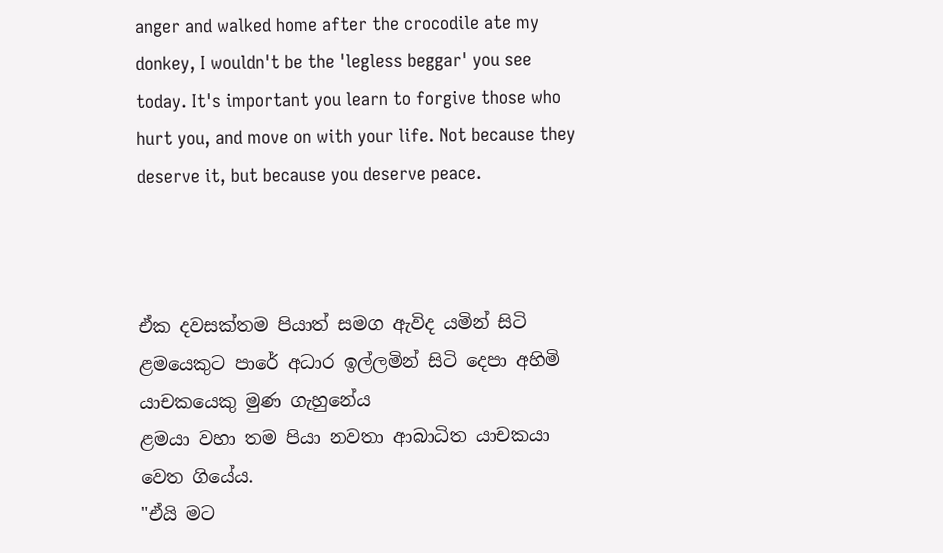anger and walked home after the crocodile ate my donkey, I wouldn't be the 'legless beggar' you see today. It's important you learn to forgive those who hurt you, and move on with your life. Not because they deserve it, but because you deserve peace.



ඒක දවසක්තම පියාත් සමග ඇවිද යමින් සිටි ළමයෙකුට පා‌රේ අධාර ඉල්ලමින් සිටි දෙපා අහිමි යාචකයෙකු මුණ ගැහුනේය
ළමයා වහා තම පියා නවතා ආබාධිත යාචකයා වෙත ගියේය.
"ඒයි මට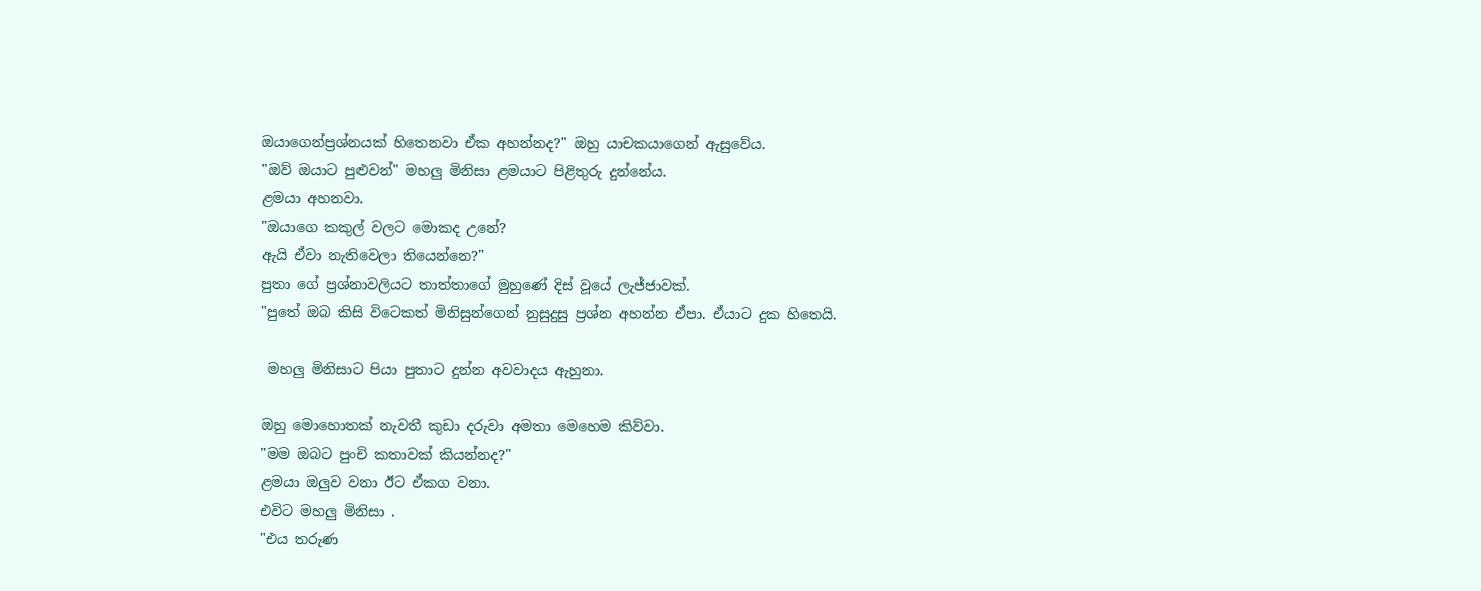ඔයාගෙන්ප්‍ර‍ශ්නයක් හිතෙනවා ඒක අහන්නද?" ඔහු යාචකයාගෙන් ඇසුවේය.
"ඔව් ඔයාට පුළුවන්" මහලු මිනිසා ළමයාට පිළිතුරු දුන්නේය.
ළමයා අහනවා.
"ඔයාගෙ කකුල් වලට මොකද උනේ?
ඇයි ඒවා නැතිවෙලා තියෙන්නෙ?"
පුතා ගේ ප්‍රශ්නාවලියට තාත්තාගේ මුහුණේ දිස් වූයේ ලැජ්ජාවක්.
"පුතේ ඔබ කිසි විටෙකත් මිනිසුන්ගෙන් නුසුදුසු ප්‍රශ්න අහන්න ඒපා. ඒයාට දුක හිතෙයි.

 මහලු මිනිසාට පියා පුතාට දුන්න අවවාදය ඇහුනා.

ඔහු මොහොතක් නැවතී කුඩා දරුවා අමතා මෙහෙම කිව්වා.
"මම ඔබට පුංචි කතාවක් කියන්නද?"
ළමයා ඔලුව වනා ඊට ඒකග වනා.
එවිට මහලු මිනිසා .
"එය තරුණ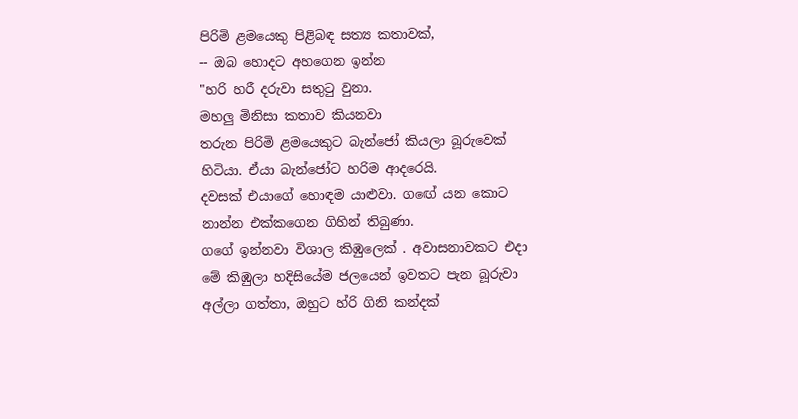පිරිමි ළමයෙකු පිළිබඳ සත්‍ය කතාවක්,
-- ඔබ හොදට අහගෙන ඉන්න
"හරි හරී දරුවා සතුටු වුනා.
මහලු මිනිසා කතාව කියනවා
තරුන පිරිමි ළමයෙකුට බැන්ජෝ කියලා බූරුවෙක් හිටියා. ඒයා බැන්ජෝට හරිම ආදරෙයි.
දවසක් එයාගේ හොඳම යාළුවා. ගඟේ යන කොට නාන්න එක්කගෙන ගිහින් තිබුණා.
ගගේ ඉන්නවා විශාල කිඹුලෙක් . අවාසනාවකට එදා මේ කිඹුලා හදිසියේම ජලයෙන් ඉවතට පැන බූරුවා අල්ලා ගත්තා, ඔහුට හ්රි ගිනි කන්දක්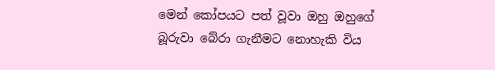මෙන් කෝපයට පත් වූවා ඔහු ඔහුගේ බූරුවා බේරා ගැනීමට නොහැකි විය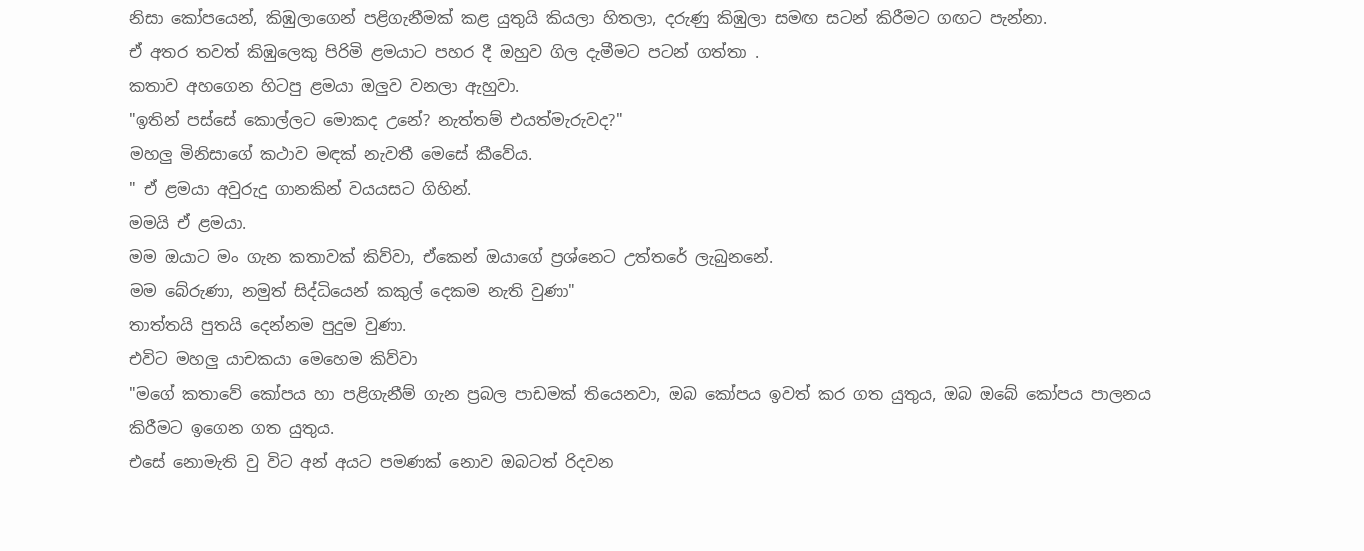නිසා කෝපයෙන්, කිඹුලාගෙන් පළිගැනීමක් කළ යුතුයි කියලා හිතලා, දරුණු කිඹුලා සමඟ සටන් කිරීමට ගඟට පැන්නා.
ඒ අතර තවත් කිඹුලෙකු පිරිමි ළමයාට පහර දී ඔහුව ගිල දැමීමට පටන් ගත්තා .
කතාව අහගෙන හිටපු ළමයා ඔලුව වනලා ඇහුවා.
"ඉතින් පස්සේ කොල්ලට මොකද උනේ? නැත්තම් එයත්මැරුවද?"
මහලු මිනිසාගේ කථාව මඳක් නැවතී මෙසේ කීවේය.
" ඒ ළමයා අවුරුදු ගානකින් වයයසට ගිහින්.
මමයි ඒ ළමයා.
මම ඔයාට මං ගැන කතාවක් කිව්වා, ඒකෙන් ඔයාගේ ප්‍රශ්නෙට උත්තරේ ලැබුනනේ.
මම බේරුණා, නමුත් සිද්ධියෙන් කකුල් දෙකම නැති වුණා"
තාත්තයි පුතයි දෙන්නම පුදුම වුණා.
එවිට මහලු යාචකයා මෙහෙම කිව්වා
"මගේ කතා‍වේ කෝපය හා පළිගැනීම් ගැන ප්‍රබල පාඩමක් තියෙනවා, ඔබ කෝපය ඉවත් කර ගත යුතුය, ඔබ ඔබේ කෝපය පාලනය කිරීමට ඉගෙන ගත යුතුය.
එසේ නොමැති වු විට අන් අයට පමණක් නොව ඔබටත් රිදවන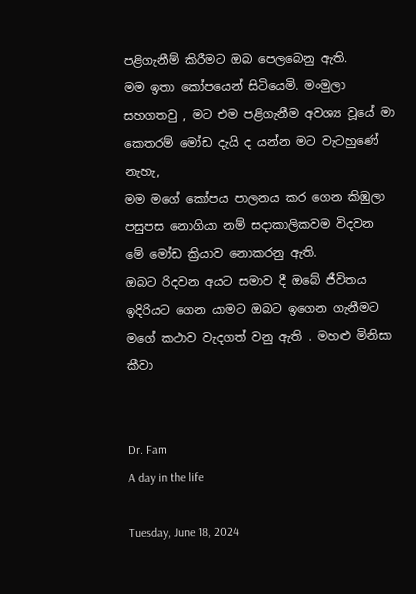පළිගැනීම් කිරීමට ඔබ පෙලබෙනු ඇති.
මම ඉතා කෝපයෙන් සිටියෙමි. මංමුලා සහගතවු , මට එම පළිගැනීම අවශ්‍ය වූයේ මා කෙතරම් මෝඩ දැයි ද යන්න මට වැටහුණේ නැහැ,
මම මගේ කෝපය පාලනය කර ගෙන කිඹුලා පසුපස නොගියා නම් සදාකාලිකවම විදවන මේ මෝඩ ක්‍රියාව නොකරනු ඇති.
ඔබට රිදවන අයට සමාව දී ඔබේ ජීවිතය ඉදිරියට ගෙන යාමට ඔබට ඉගෙන ගැනීමට මගේ කථාව වැදගත් වනු ඇති . මහළු මිනිසා කීවා


Dr. Fam
A day in the life

Tuesday, June 18, 2024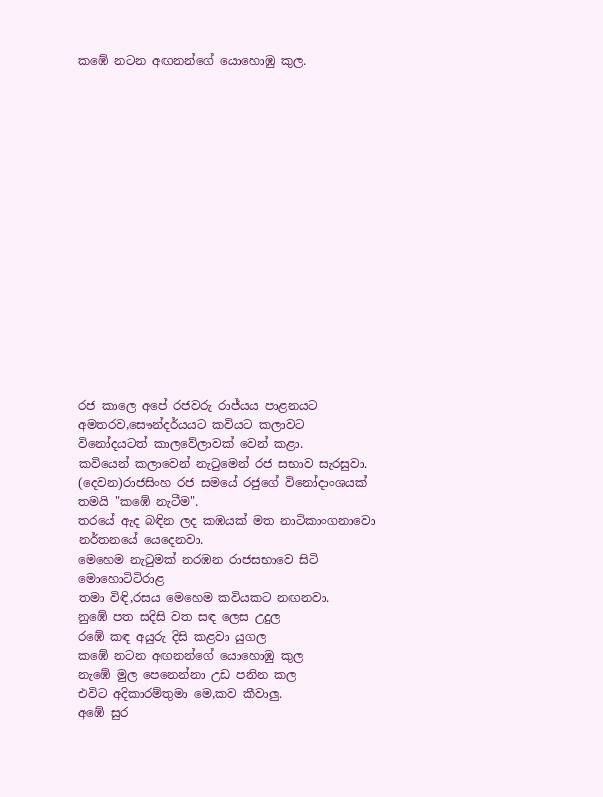කඹේ නටන අඟනන්ගේ යොහොඹු කුල.

















රජ කාලෙ අපේ රජවරු රාජ්යය පාළනයට අමතරව,සෞන්දර්යයට කවියට කලාවට විනෝදයටත් කාලවේලාවක් වෙන් කළා.
කවියෙන් කලාවෙන් නැටුමෙන් රජ සභාව සැරසුවා.
(දෙවන)රාජසිංහ රජ සමයේ රජුගේ විනෝදාංශයක් තමයි "කඹේ නැටීම".
තරයේ ඇද බඳින ලද කඹයක් මත නාටිකාංගනාවො නර්තනයේ යෙදෙනවා.
මෙහෙම නැටුමක් නරඹන රාජසභාවෙ සිටි මොහොටිටිරාළ
තමා විඳි,රසය මෙහෙම කවියකට නඟනවා.
නුඹේ පත සදිසි වත සඳ ලෙස උදුල
රඹේ කඳ අයුරු දිසි කළවා යුගල
කඹේ නටන අඟනන්ගේ යොහොඹු කුල
නැඹේ මුල පෙනෙන්නා උඩ පනින කල
එවිට අදිකාරම්තුමා මෙ,කව කීවාලු.
අඹේ සුර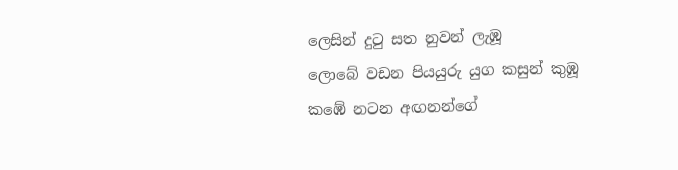ලෙසින් දුටු සත නුවන් ලැඹූ
ලොබේ වඩන පියයුරු යුග කසුන් කුඹූ
කඹේ නටන අඟනන්ගේ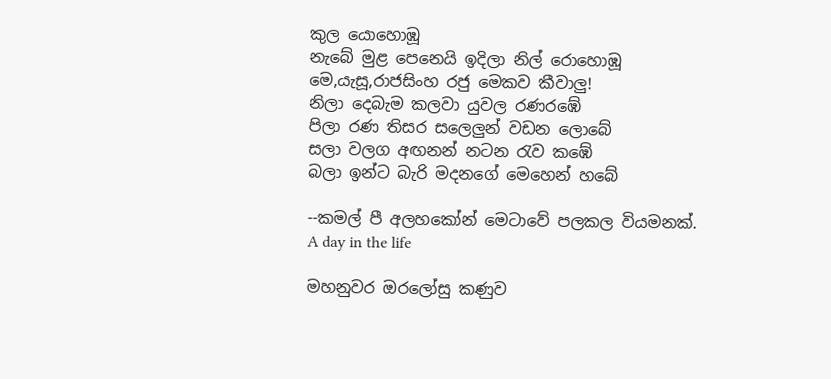කුල යොහොඹූ
නැබේ මුළ පෙනෙයි ඉදිලා නිල් රොහොඹූ
මෙ,යැසූ,රාජසිංහ රජු මෙකව කීවාලු!
නිලා දෙබැම කලවා යුවල රණරඹේ
පිලා රණ තිසර සලෙලුන් වඩන ලොබේ
සලා වලග අඟනන් නටන රැව කඹේ
බලා ඉන්ට බැරි මදනගේ මෙහෙන් හබේ

--කමල් පී අලහකෝන් මෙටාවේ පලකල වියමනක්.
A day in the life

මහනුවර ඔරලෝසු කණුව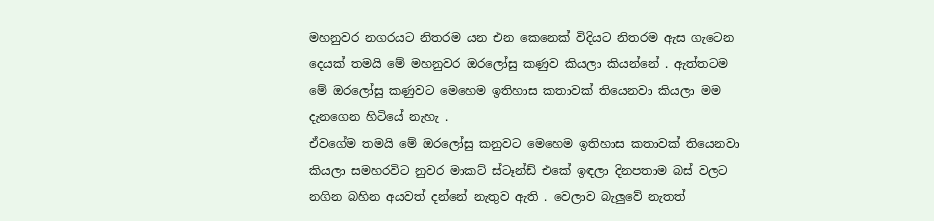මහනුවර නගරයට නිතරම යන එන කෙනෙක් විදියට නිතරම ඇස ගැටෙන දෙයක් තමයි මේ මහනුවර ඔරලෝසු කණුව කියලා කියන්නේ . ඇත්තටම මේ ඔරලෝසු කණුවට මෙහෙම ඉතිහාස කතාවක් තියෙනවා කියලා මම දැනගෙන හිටියේ නැහැ .
ඒවගේම තමයි මේ ඔරලෝසු කනුවට මෙහෙම ඉතිහාස කතාවක් තියෙනවා කියලා සමහරවිට නුවර මාකට් ස්ටෑන්ඩ් එකේ ඉඳලා දිනපතාම බස් වලට නගින බහින අයවත් දන්නේ නැතුව ඇති . වෙලාව බැලුවේ නැතත්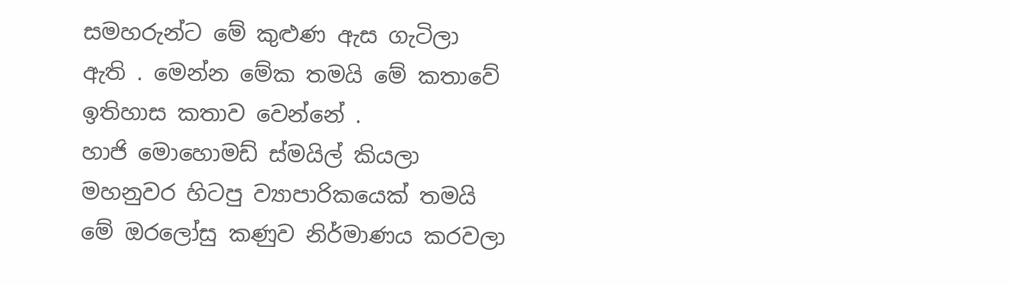සමහරුන්ට මේ කුළුණ ඇස ගැටිලා ඇති . මෙන්න මේක තමයි මේ කතාවේ ඉතිහාස කතාව වෙන්නේ .
හාජි මොහොමඩ් ස්මයිල් කියලා මහනුවර හිටපු ව්‍යාපාරිකයෙක් තමයි මේ ඔරලෝසු කණුව නිර්මාණය කරවලා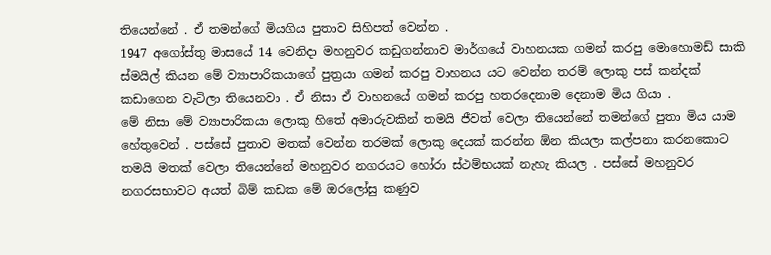තියෙන්නේ . ඒ තමන්ගේ මියගිය පුතාව සිහිපත් වෙන්න .
1947 අගෝස්තු මාසයේ 14 වෙනිදා මහනුවර කඩුගන්නාව මාර්ගයේ වාහනයක ගමන් කරපු මොහොමඩ් සාකි ස්මයිල් කියන මේ ව්‍යාපාරිකයාගේ පුත්‍රයා ගමන් කරපු වාහනය යට වෙන්න තරම් ලොකු පස් කන්දක් කඩාගෙන වැටිලා තියෙනවා . ඒ නිසා ඒ වාහනයේ ගමන් කරපු හතරදෙනාම දෙනාම මිය ගියා .
මේ නිසා මේ ව්‍යාපාරිකයා ලොකු හිතේ අමාරුවකින් තමයි ජීවත් වෙලා තියෙන්නේ තමන්ගේ පුතා මිය යාම හේතුවෙන් . පස්සේ පුතාව මතක් වෙන්න තරමක් ලොකු දෙයක් කරන්න ඕන කියලා කල්පනා කරනකොට තමයි මතක් වෙලා තියෙන්නේ මහනුවර නගරයට හෝරා ස්ථම්භයක් නැහැ කියල . පස්සේ මහනුවර නගරසභාවට අයත් බිම් කඩක මේ ඔරලෝසු කණුව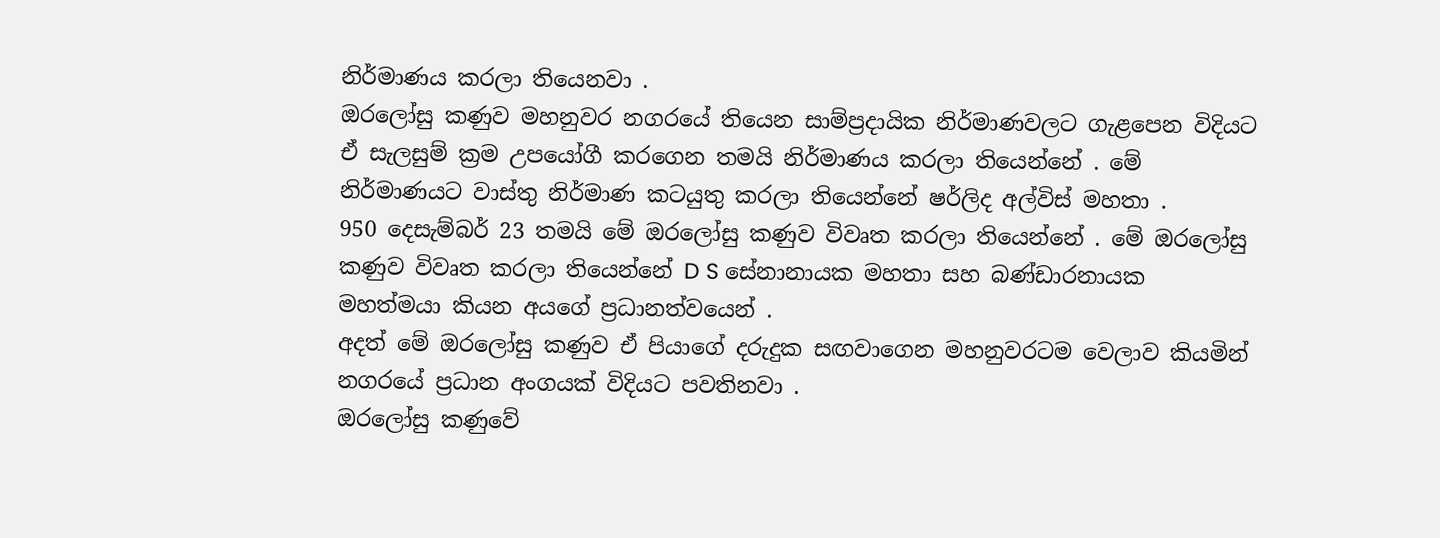නිර්මාණය කරලා තියෙනවා .
ඔරලෝසු කණුව මහනුවර නගරයේ තියෙන සාම්ප්‍රදායික නිර්මාණවලට ගැළපෙන විදියට ඒ සැලසුම් ක්‍රම උපයෝගී කරගෙන තමයි නිර්මාණය කරලා තියෙන්නේ . මේ නිර්මාණයට වාස්තු නිර්මාණ කටයුතු කරලා තියෙන්නේ ෂර්ලිද අල්විස් මහතා .
950 දෙසැම්බර් 23 තමයි මේ ඔරලෝසු කණුව විවෘත කරලා තියෙන්නේ . මේ ඔරලෝසු කණුව විවෘත කරලා තියෙන්නේ D S සේනානායක මහතා සහ බණ්ඩාරනායක මහත්මයා කියන අයගේ ප්‍රධානත්වයෙන් .
අදත් මේ ඔරලෝසු කණුව ඒ පියාගේ දරුදුක සඟවාගෙන මහනුවරටම වෙලාව කියමින් නගරයේ ප්‍රධාන අංගයක් විදියට පවතිනවා .
ඔරලෝසු කණුවේ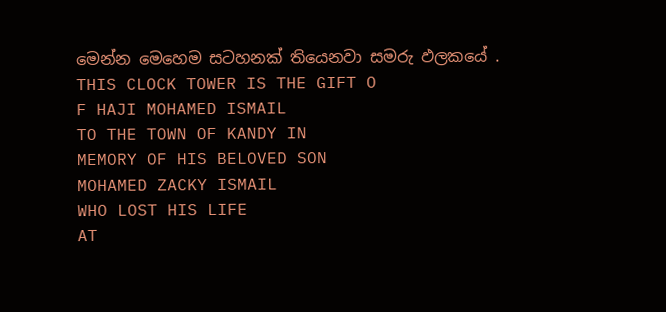මෙන්න මෙහෙම සටහනක් තියෙනවා සමරු ඵලකයේ .
THIS CLOCK TOWER IS THE GIFT O
F HAJI MOHAMED ISMAIL
TO THE TOWN OF KANDY IN
MEMORY OF HIS BELOVED SON
MOHAMED ZACKY ISMAIL
WHO LOST HIS LIFE
AT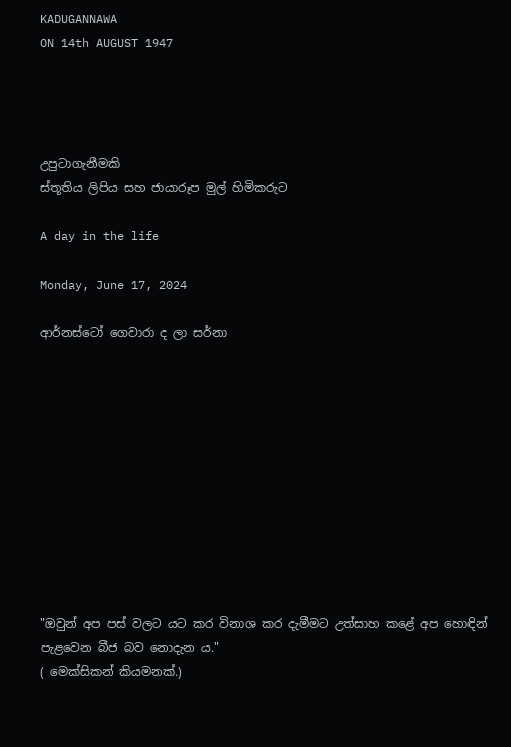KADUGANNAWA
ON 14th AUGUST 1947




උපුටාගැනීමකි
ස්තූතිය ලිපිය සහ ජායාරූප මුල් හිමිකරුට

A day in the life

Monday, June 17, 2024

ආර්නස්ටෝ ගෙවාරා ද ලා සර්නා











"ඔවුන් අප පස් වලට යට කර විනාශ කර දැමීමට උත්සාහ කළේ අප හොඳින් පැළවෙන බීජ බව නොදැන ය."
( මෙක්සිකන් කියමනක්.)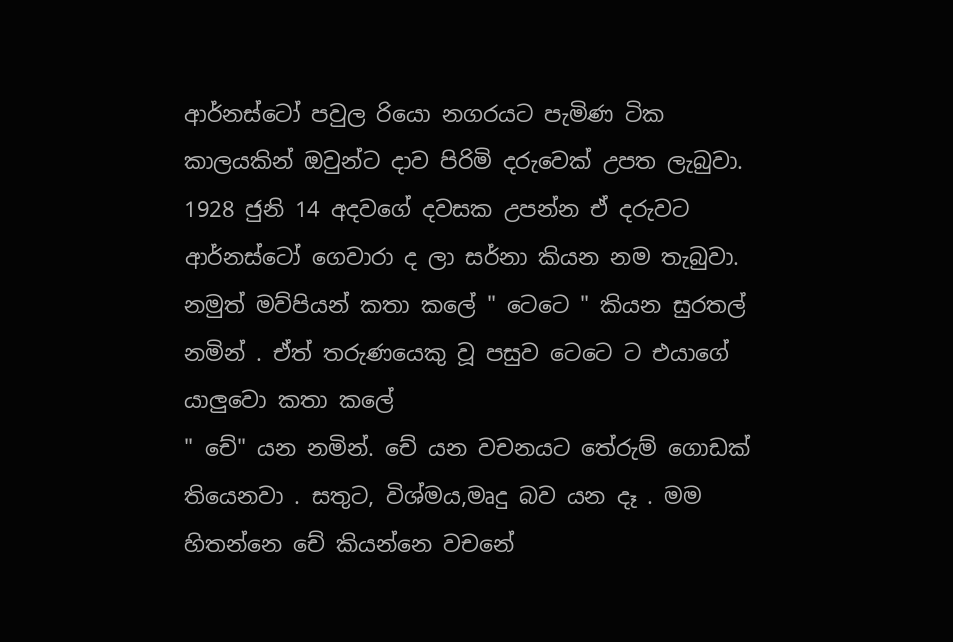ආර්නස්ටෝ පවුල රියො නගරයට පැමිණ ටික කාලයකින් ඔවුන්ට දාව පිරිමි දරුවෙක් උපත ලැබුවා. 1928 ජුනි 14 අදවගේ දවසක උපන්න ඒ දරුවට ආර්නස්ටෝ ගෙවාරා ද ලා සර්නා කියන නම තැබුවා. නමුත් මව්පියන් කතා කලේ " ටෙටෙ " කියන සුරතල් නමින් . ඒත් තරුණයෙකු වූ පසුව ටෙටෙ ට එයාගේ යාලුවො කතා කලේ
" චේ" යන නමින්. චේ යන වචනයට තේරුම් ගොඩක් තියෙනවා . සතුට, විශ්මය,මෘදු බව යන දෑ . මම හිතන්නෙ චේ කියන්නෙ වචනේ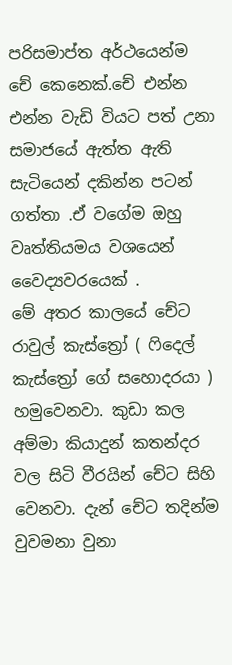පරිසමාප්ත අර්ථයෙන්ම චේ කෙනෙක්.චේ එන්න එන්න වැඩි වියට පත් උනා සමාජයේ ඇත්ත ඇති සැටියෙන් දකින්න පටන් ගත්තා .ඒ වගේම ඔහු වෘත්තියමය වශයෙන් වෛද්‍යවරයෙක් .
මේ අතර කාලයේ චේට රාවුල් කැස්ත්‍රෝ ( ෆිදෙල් කැස්ත්‍රෝ ගේ සහොදරයා ) හමුවෙනවා. කුඩා කල අම්මා කියාදුන් කතන්දර වල සිටි වීරයින් චේට සිහි වෙනවා. දැන් චේට තදින්ම වුවමනා වුනා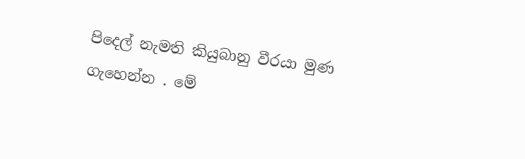පිදෙල් නැමති කියුබානු වීරයා මුණ ගැහෙන්න . මේ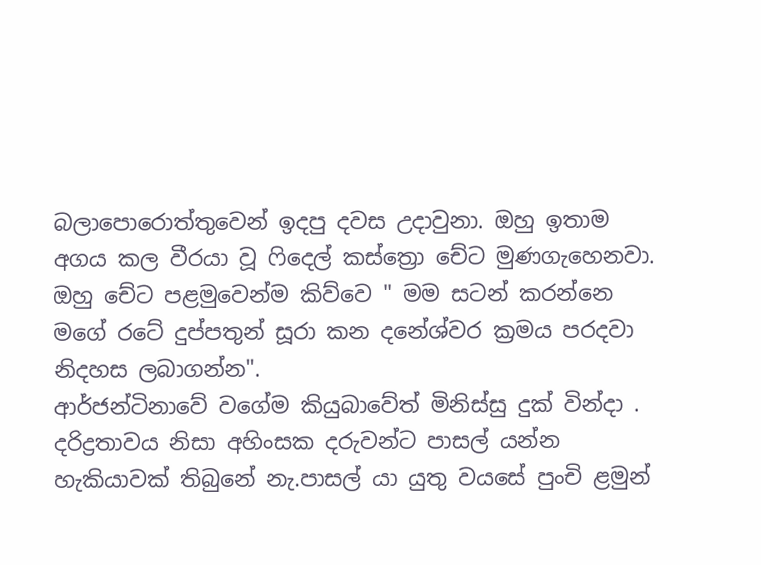බලාපොරොත්තුවෙන් ඉදපු දවස උදාවුනා. ඔහු ඉතාම අගය කල වීරයා වූ ෆිදෙල් කස්ත්‍රො චේට මුණගැහෙනවා. ඔහු චේට පළමුවෙන්ම කිව්වෙ " මම සටන් කරන්නෙ මගේ රටේ දුප්පතුන් සූරා කන දනේශ්වර ක්‍රමය පරදවා නිදහස ලබාගන්න".
ආර්ජන්ටිනාවේ වගේම කියුබාවේත් මිනිස්සු දුක් වින්දා . දරිද්‍රතාවය නිසා අහිංසක දරුවන්ට පාසල් යන්න හැකියාවක් තිබුනේ නැ.පාසල් යා යුතු වයසේ පුංචි ළමුන්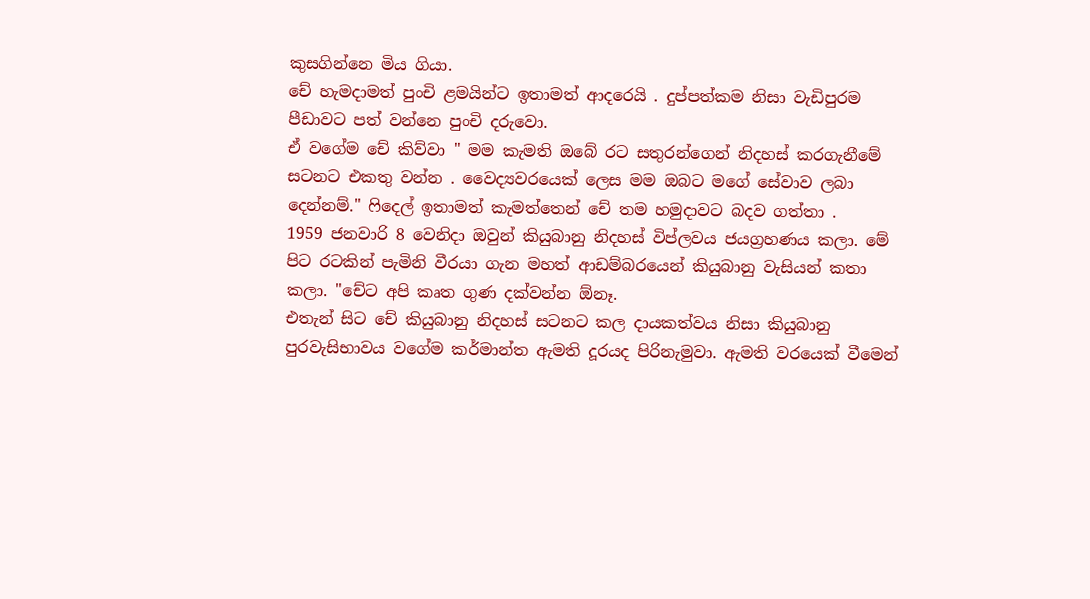කුසගින්නෙ මිය ගියා.
චේ හැමදාමත් පුංචි ළමයින්ට ඉතාමත් ආදරෙයි . දුප්පත්කම නිසා වැඩිපුරම පීඩාවට පත් වන්නෙ පුංචි දරුවො.
ඒ වගේම චේ කිව්වා " මම කැමති ඔබේ රට සතුරන්ගෙන් නිදහස් කරගැනීමේ සටනට එකතු වන්න . වෛද්‍යවරයෙක් ලෙස මම ඔබට මගේ සේවාව ලබා දෙන්නම්." ෆිදෙල් ඉතාමත් කැමත්තෙන් චේ තම හමුදාවට බදව ගත්තා .
1959 ජනවාරි 8 වෙනිදා ඔවුන් කියුබානු නිදහස් විප්ලවය ජයග්‍රහණය කලා. මේ පිට රටකින් පැමිනි වීරයා ගැන මහත් ආඩම්බරයෙන් කියුබානු වැසියන් කතා කලා. "චේට අපි කෘත ගුණ දක්වන්න ඕනෑ.
එතැන් සිට චේ කියුබානු නිදහස් සටනට කල දායකත්වය නිසා කියුබානු පුරවැසිභාවය වගේම කර්මාන්ත ඇමති දූරයද පිරිනැමුවා. ඇමති වරයෙක් වීමෙන්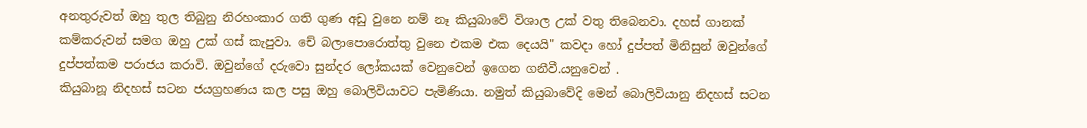අනතුරුවත් ඔහු තුල තිබුනු නිරහංකාර ගති ගුණ අඩු වුනෙ නම් නෑ කියුබාවේ විශාල උක් වතු තිබෙනවා. දහස් ගානක් කම්කරුවන් සමග ඔහු උක් ගස් කැපුවා. චේ බලාපොරොත්තු වුනෙ එකම එක දෙයයි" කවදා හෝ දුප්පත් මිනිසුන් ඔවුන්ගේ දුප්පත්කම පරාජය කරාවි. ඔවුන්ගේ දරුවො සුන්දර ලෝකයක් වෙනුවෙන් ඉගෙන ගනීවී.යනුවෙන් .
කියුබානූ නිදහස් සටන ජයග්‍රහණය කල පසු ඔහු බොලිවියාවට පැමිණියා. නමුත් කියුබාවේදි මෙන් බොලිවියානු නිදහස් සටන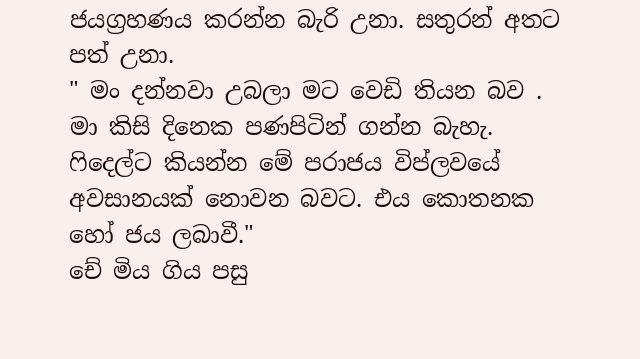ජයග්‍රහණය කරන්න බැරි උනා. සතුරන් අතට පත් උනා.
" මං දන්නවා උබලා මට වෙඩි තියන බව . මා කිසි දිනෙක පණපිටින් ගන්න බැහැ. ෆිදෙල්ට කියන්න මේ පරාජය විප්ලවයේ අවසානයක් නොවන බවට. එය කොතනක හෝ ජය ලබාවී."
චේ මිය ගිය පසු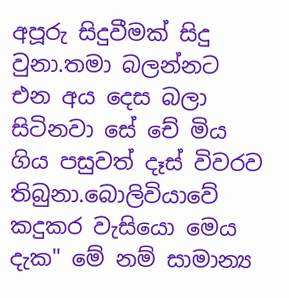අපූරු සිදුවීමක් සිදු වුනා.තමා බලන්නට එන අය දෙස බලා සිටිනවා සේ චේ මිය ගිය පසුවත් දෑස් විවරව තිබුනා.බොලිවියාවේ කදුකර වැසියො මෙය දැක" මේ නම් සාමාන්‍ය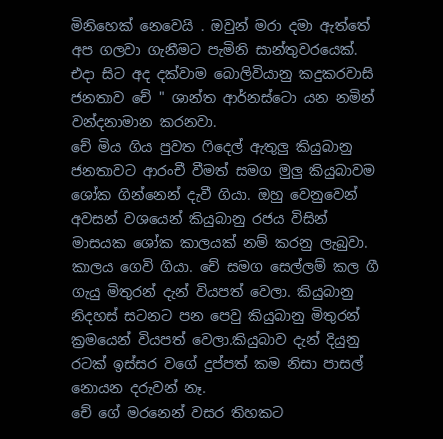මිනිහෙක් නෙවෙයි . ඔවුන් මරා දමා ඇත්තේ අප ගලවා ගැනීමට පැමිනි සාන්තුවරයෙක්. එදා සිට අද දක්වාම බොලිවියානු කදුකරවාසි ජනතාව චේ " ශාන්ත ආර්නස්ටො යන නමින් වන්දනාමාන කරනවා.
චේ මිය ගිය පුවත ෆිදෙල් ඇතුලු කියුබානු ජනතාවට ආරංචී වීමත් සමග මුලු කියුබාවම ශෝක ගින්නෙන් දැවී ගියා. ඔහු වෙනුවෙන් අවසන් වශයෙන් කියුබානු රජය විසින් මාසයක ශෝක කාලයක් නම් කරනු ලැබුවා.
කාලය ගෙවි ගියා. චේ සමග සෙල්ලම් කල ගී ගැයු මිතුරන් දැන් වියපත් වෙලා. කියුබානු නිදහස් සටනට පන පෙවු කියුබානු මිතුරන් ක්‍රමයෙන් වියපත් වෙලා.කියුබාව දැන් දියුනු රටක් ඉස්සර වගේ දුප්පත් කම නිසා පාසල් නොයන දරුවන් නෑ.
චේ ගේ මරනෙන් වසර තිහකට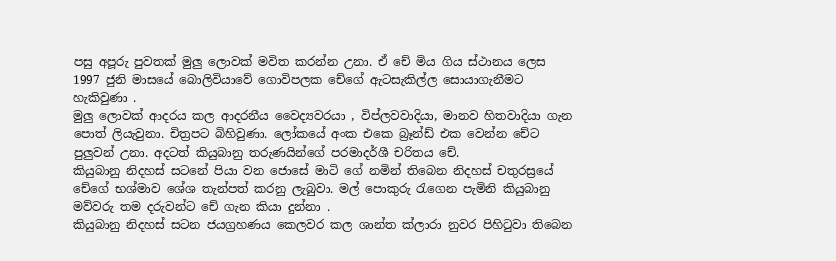පසු අපූරු පුවතක් මුලු ලොවක් මවිත කරන්න උනා. ඒ චේ මිය ගිය ස්ථානය ලෙස 1997 ජුනි මාසයේ බොලිවියාවේ ගොවිපලක චේගේ ඇටසැකිල්ල සොයාගැනීමට හැකිවුණා .
මුලු ලොවක් ආදරය කල ආදරනීය වෛද්‍යවරයා , විප්ලවවාදියා, මානව හිතවාදියා ගැන පොත් ලියැවුනා. චිත්‍රපට බිහිවුණා. ලෝකයේ අංක එකෙ බ්‍රෑන්ඩ් එක වෙන්න චේට පුලුවන් උනා. අදටත් කියුබානු තරුණයින්ගේ පරමාදර්ශී චරිතය චේ.
කියුබානු නිදහස් සටනේ පියා වන ජොසේ මාටි ගේ නමින් තිබෙන නිදහස් චතුරස්‍රයේ චේගේ භශ්මාව ශේශ තැන්පත් කරනු ලැබුවා. මල් පොකුරු රැගෙන පැමිනි කියුබානු මව්වරු තම දරුවන්ට චේ ගැන කියා දුන්නා .
කියුබානු නිදහස් සටන ජයග්‍රහණය කෙලවර කල ශාන්ත ක්ලාරා නුවර පිහිටුවා තිබෙන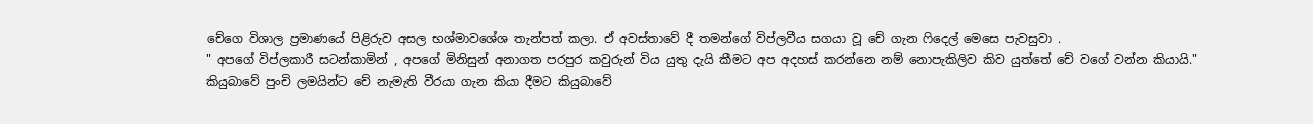චේගෙ විශාල ප්‍රමාණයේ පිළිරුව අසල භශ්මාවශේශ තැන්පත් කලා. ඒ අවස්තාවේ දී තමන්ගේ විප්ලවීය සගයා වූ චේ ගැන ෆිදෙල් මෙසෙ පැවසුවා .
" අපගේ විප්ලකාරී සටන්කාමින් , අපගේ මිනිසුන් අනාගත පරපුර කවුරුන් විය යුතු දැයි කීමට අප අදහස් කරන්නෙ නම් නොපැකිලිව කිව යුත්තේ චේ වගේ වන්න කියායි."
කියුබාවේ පුංචි ලමයින්ට චේ නැමැති වීරයා ගැන කියා දීමට කියුබාවේ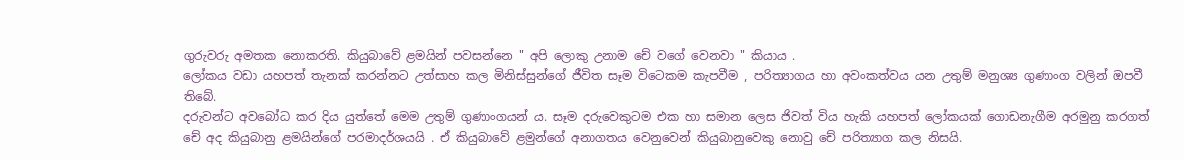ගුරුවරු අමතක නොකරති. කියුබාවේ ළමයින් පවසන්නෙ " අපි ලොකු උනාම චේ වගේ වෙනවා " කියාය .
ලෝකය වඩා යහපත් තැනක් කරන්නට උත්සාහ කල මිනිස්සුන්ගේ ජීවිත සෑම විටෙකම කැපවීම , පරිත්‍යාගය හා අවංකත්වය යන උතුම් මනුශ්‍ය ගුණාංග වලින් ඔපවී තිබේ.
දරුවන්ට අවබෝධ කර දිය යුත්තේ මෙම උතුම් ගුණාංගයන්‍ ය. සෑම දරුවෙකුටම එක හා සමාන ලෙස ජිවත් විය හැකි යහපත් ලෝකයක් ගොඩනැගීම අරමුනු කරගත් චේ අද කියුබානු ළමයින්ගේ පරමාදර්ශයයි . ඒ කියුබාවේ ළමුන්ගේ අනාගතය වෙනුවෙන් කියුබානුවෙකු නොවු චේ පරිත්‍යාග කල නිසයි.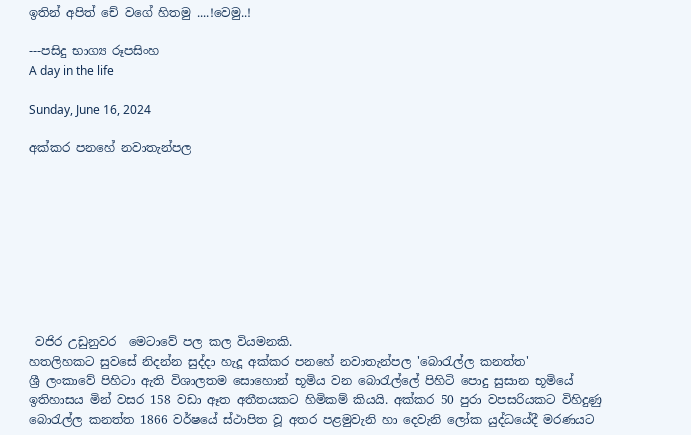ඉතින් අපිත් චේ වගේ හිතමු ....!වෙමු..!

---පසිදු භාග්‍ය රූපසිංහ
A day in the life

Sunday, June 16, 2024

අක්කර පනහේ නවාතැන්පල









 වජිර උඩුනුවර  මෙටාවේ පල කල වියමනකි.
හතලිහකට සුවසේ නිදන්න සුද්දා හැදූ අක්කර පනහේ නවාතැන්පල 'බොරැල්ල කනත්ත'
ශ්‍රී ලංකාවේ පිහිටා ඇති විශාලතම සොහොන් භූමිය වන බොරැල්ලේ පිහිටි පොදු සුසාන භූමියේ ඉතිහාසය මින් වසර 158 වඩා ඈත අතීතයකට හිමිකම් කියයි. අක්කර 50 පුරා වපසරියකට විහිදුණු බොරැල්ල කනත්ත 1866 වර්ෂයේ ස්ථාපිත වූ අතර පළමුවැනි හා දෙවැනි ලෝක යුද්ධයේදී මරණයට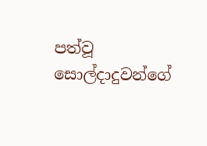පත්වූ සොල්දාදුවන්ගේ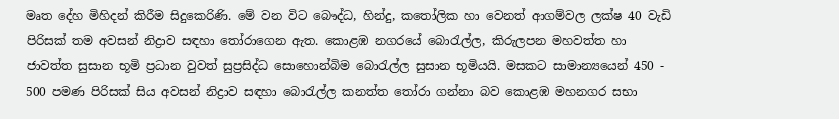මෘත දේහ මිහිදන් කිරීම සිදුකෙරිණි. මේ වන විට බෞද්ධ, හින්දු, කතෝලික හා වෙනත් ආගම්වල ලක්ෂ 40 වැඩි පිරිසක් තම අවසන් නිද්‍රාව සඳහා තෝරාගෙන ඇත. කොළඹ නගරයේ බොරැල්ල, කිරුලපන මහවත්ත හා ජාවත්ත සුසාන භූමි ප්‍රධාන වුවත් සුප්‍රසිද්ධ සොහොන්බිම බොරැල්ල සුසාන භූමියයි. මසකට සාමාන්‍යයෙන් 450 - 500 පමණ පිරිසක් සිය අවසන් නිද්‍රාව සඳහා බොරැල්ල කනත්ත තෝරා ගන්නා බව කොළඹ මහනගර සභා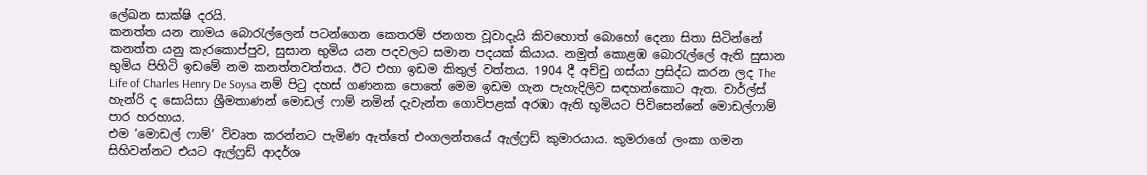ලේඛන සාක්ෂි දරයි.
කනත්ත යන නාමය බොරැල්ලෙන් පටන්ගෙන කෙතරම් ජනගත වූවාදැයි කිවහොත් බොහෝ දෙනා සිතා සිටින්නේ කනත්ත යනු කැරකොප්පුව, සුසාන භුමිය යන පදවලට සමාන පදයක් කියාය. නමුත් කොළඹ බොරැල්ලේ ඇති සුසාන භුමිය පිහිටි ඉඩමේ නම කනත්තවත්තය. ඊට එහා ඉඩම කිතුල් වත්තය. 1904 දී අච්චු ගස්යා ප්‍රසිද්ධ කරන ලද The Life of Charles Henry De Soysa නම් පිටු දහස් ගණනක පොතේ මෙම ඉඩම ගැන පැහැදිලිව සඳහන්කොට ඇත. චාර්ල්ස් හැන්රි ද සොයිසා ශ්‍රීමතාණන් මොඩල් ෆාම් නමින් දැවැන්ත ගොවිපළක් අරඹා ඇති භූමියට පිවිසෙන්නේ මොඩල්ෆාම් පාර හරහාය.
එම ‘මොඩල් ෆාම්’ විවෘත කරන්නට පැමිණ ඇත්තේ එංගලන්තයේ ඇල්ෆ්‍රඩ් කුමාරයාය. කුමරාගේ ලංකා ගමන සිහිවන්නට එයට ඇල්ෆ්‍රඩ් ආදර්ශ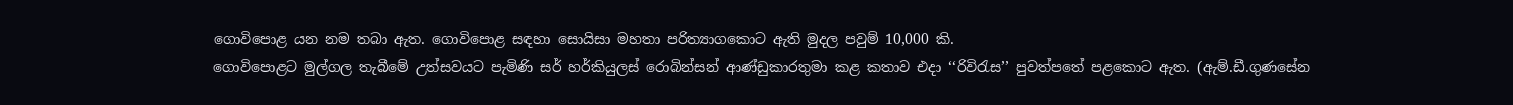ගොවිපොළ යන නම තබා ඇත. ගොවිපොළ සඳහා සොයිසා මහතා පරිත්‍යාගකොට ඇති මුදල පවුම් 10,000 කි.
ගොවිපොළට මුල්ගල තැබීමේ උත්සවයට පැමිණි සර් හර්කියුලස් රොබින්සන් ආණ්ඩුකාරතුමා කළ කතාව එද‌ා ‘‘රිවිරැස’’ පුවත්පතේ පළකොට ඇත. (ඇම්.ඩී.ගුණසේන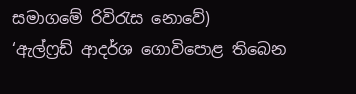සමාගමේ රිවිරැස නොවේ)
‘ඇල්ෆ්‍රඩ් ආදර්ශ ගොවිපොළ තිබෙන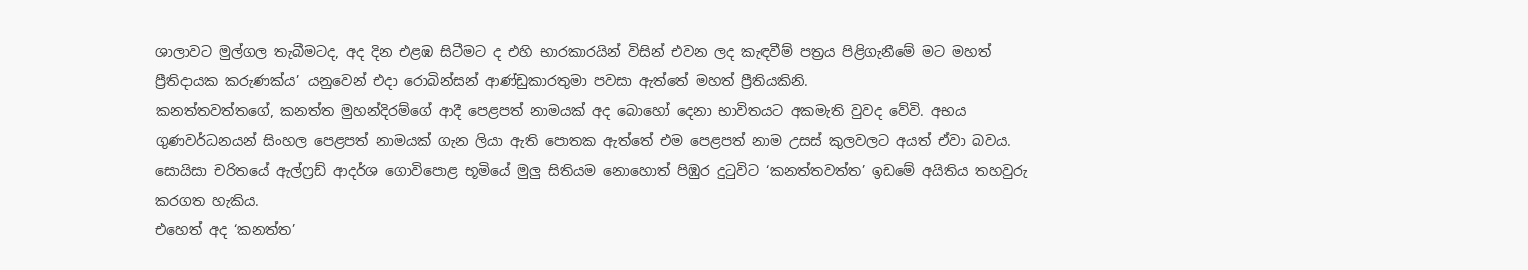ශාලාවට මුල්ගල තැබීමටද, අද දින එළඹ සිටීමට ද එහි භාරකාරයින් විසින් එවන ලද කැඳවීම් පත්‍රය පිළිගැනීමේ මට මහත් ප්‍රීතිදායක කරුණක්ය’ යනුවෙන් එදා රොබින්සන් ආණ්ඩුකාරතුමා පවසා ඇත්තේ මහත් ප්‍රීතියකිනි.
කනත්තවත්තගේ, කනත්ත මුහන්දිරම්ගේ ආදී පෙළපත් නාමයක් අද බොහෝ දෙනා භාවිතයට අකමැති වුවද වේවි. අභය ගුණවර්ධනයන් සිංහල පෙළපත් නාමයක් ගැන ලියා ඇති පොතක ඇත්තේ එම පෙළපත් නාම උසස් කුලවලට අයත් ඒවා බවය. සොයිසා චරිතයේ ඇල්ෆ්‍රඩ් ආදර්ශ ගොවිපොළ භූමියේ මුලු සිතියම නොහොත් පිඹුර දුටුවිට ‘කනත්තවත්ත’ ඉඩමේ අයිතිය තහවුරු කරගත හැකිය.
එහෙත් අද ‘කනත්ත’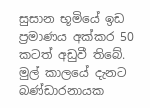සුසාන භූමියේ ඉඩ ප්‍රමාණය අක්කර 50 කටත් අඩුවී තිබේ. මුල් කාලයේ දැනට බණ්ඩාරනායක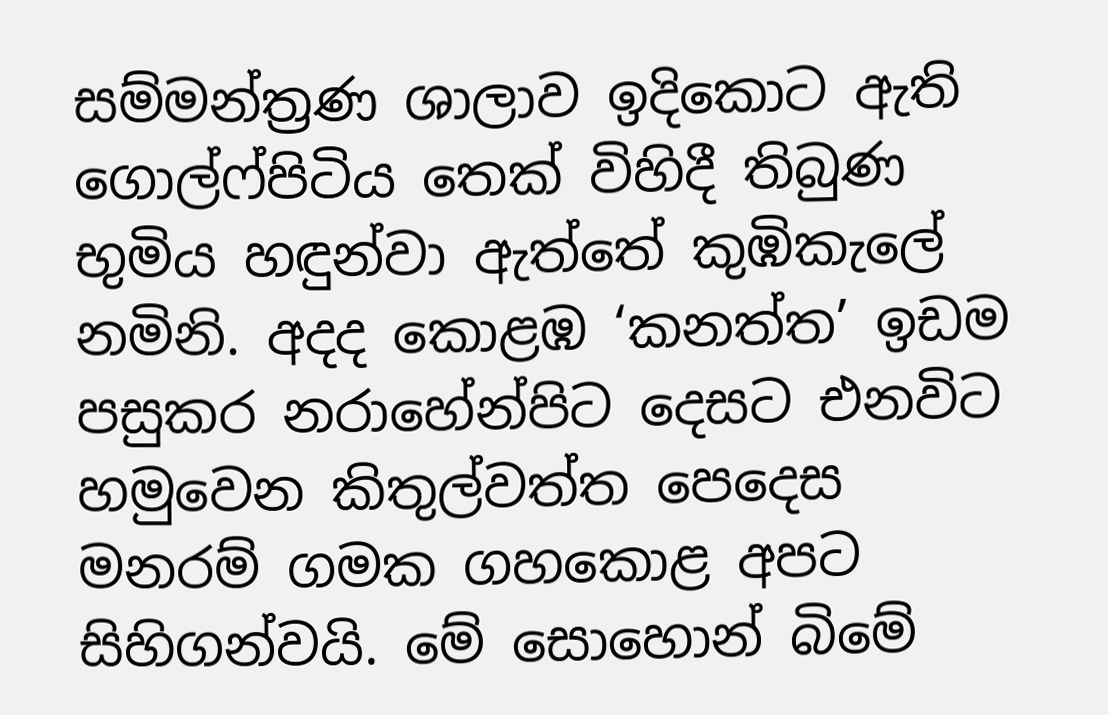සම්මන්ත්‍රණ ශාලාව ඉදිකොට ඇති ගොල්ෆ්පිටිය තෙක් විහිදී තිබුණ භුමිය හඳුන්වා ඇත්තේ කුඹිකැලේ නමිනි. අදද කොළඹ ‘කනත්ත’ ඉඩම පසුකර නරාහේන්පිට දෙසට එනවිට හමුවෙන කිතුල්වත්ත පෙදෙස මනරම් ගමක ගහකොළ අපට සිහිගන්වයි. මේ සොහොන් බිමේ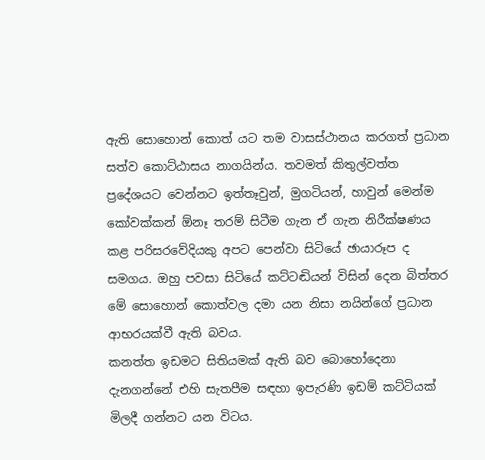ඇති සොහොන් කොත් යට තම වාසස්ථානය කරගත් ප්‍රධාන සත්ව කොට්ඨාසය නාගයින්ය. තවමත් කිතුල්වත්ත ප්‍රදේශයට වෙන්නට ඉත්තෑවුන්, මුගටියන්, හාවුන් මෙන්ම කෝවක්කන් ඕනෑ තරම් සිටීම ගැන ඒ ගැන නිරීක්ෂණය කළ පරිසරවේදියකු අපට පෙන්වා සිටියේ ඡායාරූප ද සමගය. ඔහු පවසා සිටියේ කට්ටඬියන් විසින් දෙන බිත්තර මේ සොහොන් කොත්වල දමා යන නිසා නයින්ගේ ප්‍රධාන ආභරයක්වී ඇති බවය.
කනත්ත ඉඩමට සිතියමක් ඇති බව බොහෝදෙනා දැනගන්නේ එහි සැතපීම සඳහා ඉපැරණි ඉඩම් කට්ටියක් මිලදී ගන්නට යන විටය.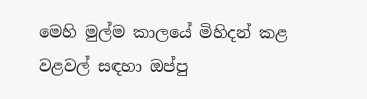මෙහි මුල්ම කාලයේ මිහිදන් කළ වළවල් සඳහා ඔප්පු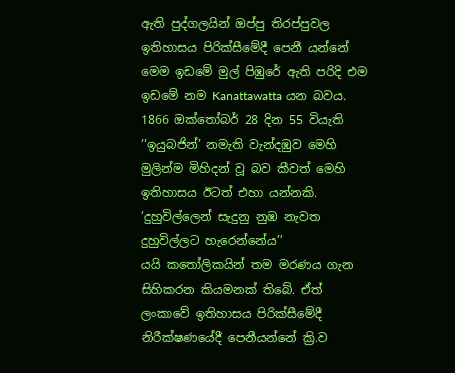ඇති පුද්ගලයින් ඔප්පු තිරප්පුවල ඉතිහාසය පිරික්සීමේදී පෙනී යන්නේ මෙම ඉඩමේ මුල් පිඹුරේ ඇති පරිදි එම ඉඩමේ නම Kanattawatta යන බවය. 1866 ඔක්තෝබර් 28 දින 55 වියැති ‘‘ඉයුබජින්’ නමැති වැන්දඹුව මෙහි මුලින්ම මිහිදන් වූ බව කීවත් මෙහි ඉතිහාසය ඊටත් එහා යන්නකි.
‘දුහුවිල්ලෙන් සැදුනු නුඹ නැවත දුහුවිල්ලට හැරෙන්නේය’’
යයි කතෝලිකයින් තම මරණය ගැන සිහිකරන කියමනක් තිබේ. ඒත් ලංකාවේ ඉතිහාසය පිරික්සීමේදී නිරීක්ෂණයේදී පෙනීයන්නේ ක්‍රි.ව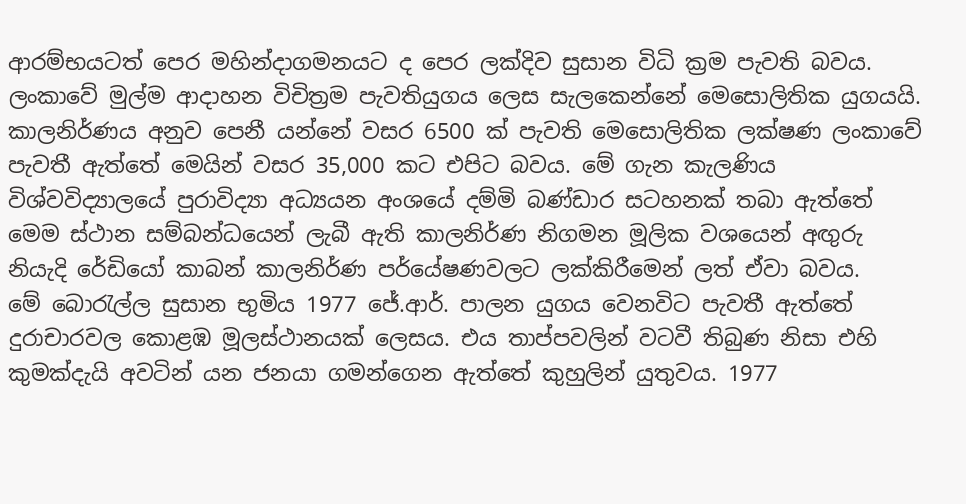ආරම්භයටත් පෙර මහින්දාගමනයට ද පෙර ලක්දිව සුසාන විධි ක්‍රම පැවති බවය. ලංකාවේ මුල්ම ආද‌ාහන විචිත්‍රම පැවතියුගය ලෙස සැලකෙන්නේ මෙසොලිතික යුගයයි. කාලනිර්ණය අනුව පෙනී යන්නේ වසර 6500 ක් පැවති මෙසොලිතික ලක්ෂණ ලංකාවේ පැවතී ඇත්තේ මෙයින් වසර 35,000 කට එපිට බවය. මේ ගැන කැලණිය විශ්වවිද්‍යාලයේ පුරාවිද්‍යා අධ්‍යයන අංශයේ දම්මි බණ්ඩාර සටහනක් තබා ඇත්තේ මෙම ස්ථාන සම්බන්ධයෙන් ලැබී ඇති කාලනිර්ණ නිගමන මූලික වශයෙන් අඟුරු නියැදි රේඩියෝ කාබන් කාලනිර්ණ පර්යේෂණවලට ලක්කිරීමෙන් ලත් ඒවා බවය.
මේ බොරැල්ල සුසාන භුමිය 1977 ජේ.ආර්. පාලන යුගය වෙනවිට පැවතී ඇත්තේ දුරාචාරවල කොළඹ මූලස්ථානයක් ලෙසය. එය තාප්පවලින් වටවී තිබුණ නිසා එහි කුමක්දැයි අවටින් යන ජනයා ගමන්ගෙන ඇත්තේ කුහුලින් යුතුවය. 1977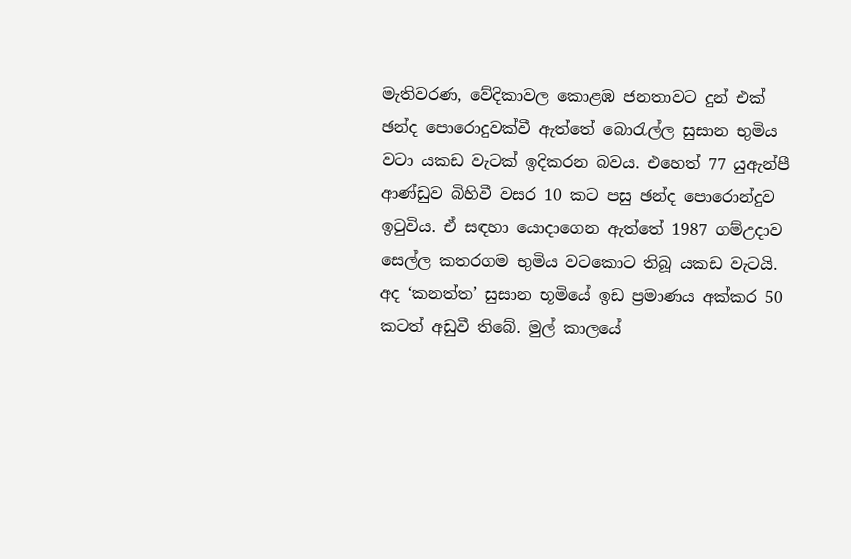මැතිවරණ, වේදිකාවල කොළඹ ජනතාවට දුන් එක් ඡන්ද පොරොදුවක්වී ඇත්තේ බොරැල්ල සුසාන භුමිය වටා යකඩ වැටක් ඉදිකරන බවය. එහෙත් 77 යුඇන්පී ආණ්ඩුව බිහිවී වසර 10 කට පසු ඡන්ද පොරොන්දුව ඉටුවිය. ඒ සඳහා යොදාගෙන ඇත්තේ 1987 ගම්උදාව සෙල්ල කතරගම භුමිය වටකොට තිබූ යකඩ වැටයි.
අද ‘කනත්ත’ සුසාන භූමියේ ඉඩ ප්‍රමාණය අක්කර 50 කටත් අඩුවී තිබේ. මුල් කාලයේ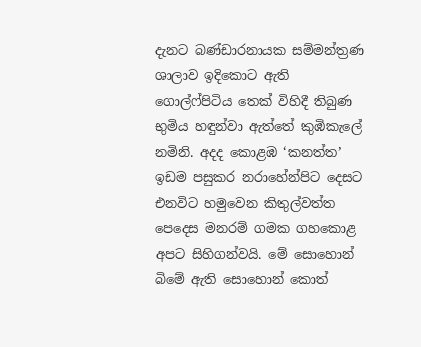දැනට බණ්ඩාරනායක සම්මන්ත්‍රණ ශාලාව ඉදිකොට ඇති ගොල්ෆ්පිටිය තෙක් විහිදී තිබුණ භුමිය හඳුන්වා ඇත්තේ කුඹිකැලේ නමිනි. අදද කොළඹ ‘කනත්ත’ ඉඩම පසුකර නරාහේන්පිට දෙසට එනවිට හමුවෙන කිතුල්වත්ත පෙදෙස මනරම් ගමක ගහකොළ අපට සිහිගන්වයි. මේ සොහොන් බිමේ ඇති සොහොන් කොත්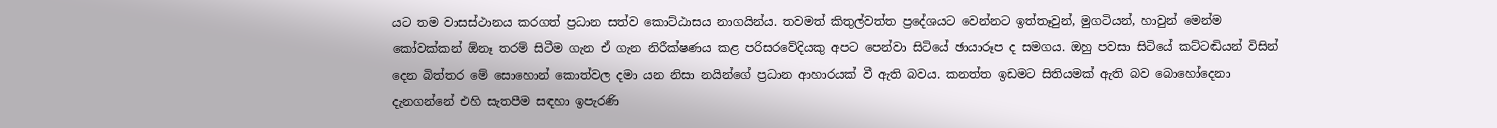යට තම වාසස්ථානය කරගත් ප්‍රධාන සත්ව කොට්ඨාසය නාගයින්ය. තවමත් කිතුල්වත්ත ප්‍රදේශයට වෙන්නට ඉත්තෑවුන්, මුගටියන්, හාවුන් මෙන්ම කෝවක්කන් ඕනෑ තරම් සිටීම ගැන ඒ ගැන නිරීක්ෂණය කළ පරිසරවේදියකු අපට පෙන්වා සිටියේ ඡායාරූප ද සමගය. ඔහු පවසා සිටියේ කට්ටඬියන් විසින් දෙන බිත්තර මේ සොහොන් කොත්වල දමා යන නිසා නයින්ගේ ප්‍රධාන ආහාරයක් වී ඇති බවය. කනත්ත ඉඩමට සිතියමක් ඇති බව බොහෝදෙනා දැනගන්නේ එහි සැතපීම සඳහා ඉපැරණි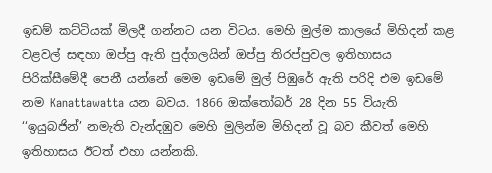ඉඩම් කට්ටියක් මිලදී ගන්නට යන විටය. මෙහි මුල්ම කාලයේ මිහිදන් කළ වළවල් සඳහා ඔප්පු ඇති පුද්ගලයින් ඔප්පු තිරප්පුවල ඉතිහාසය පිරික්සීමේදී පෙනී යන්නේ මෙම ඉඩමේ මුල් පිඹුරේ ඇති පරිදි එම ඉඩමේ නම Kanattawatta යන බවය. 1866 ඔක්තෝබර් 28 දින 55 වියැති ‘‘ඉයුබජින්’ නමැති වැන්දඹුව මෙහි මුලින්ම මිහිදන් වූ බව කීවත් මෙහි ඉතිහාසය ඊටත් එහා යන්නකි.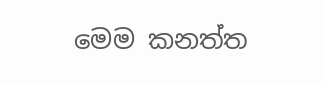මෙම කනත්ත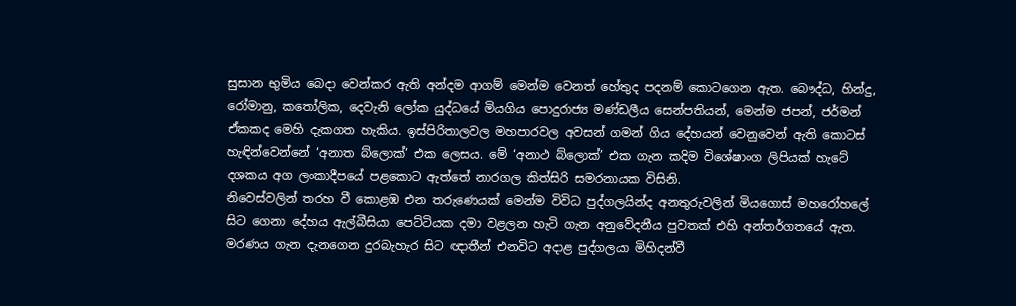සුසාන භුමිය බෙදා වෙන්කර ඇති අන්දම ආගම් මෙන්ම වෙනත් හේතුද පදනම් කොටගෙන ඇත. බෞද්ධ, හින්දු, රෝමානු, කතෝලික, දෙවැනි ලෝක යුද්ධයේ මියගිය පොදුරාජ්‍ය මණ්ඩලීය සෙන්පතියන්, මෙන්ම ජපන්, ජර්මන් ඒකකද මෙහි දැකගත හැකිය. ඉස්පිරිතාලවල මහපාරවල අවසන් ගමන් ගිය දේහයන් වෙනුවෙන් ඇති කොටස් හැඳින්වෙන්නේ ‘අනාත බ්ලොක්’ එක ලෙසය. මේ ‘අනාථ බ්ලොක්’ එක ගැන කදිම විශේෂාංග ලිපියක් හැටේ දශකය අග ලංකාදීපයේ පළකොට ඇත්තේ නාරගල කිත්සිරි සමරනායක විසිනි.
නිවෙස්වලින් තරහ වී කොළඹ එන තරුණෙයක් මෙන්ම විවිධ පුද්ගලයින්ද අනතුරුවලින් මියගොස් මහරෝහලේ සිට ගෙනා දේහය ඇල්බීසියා පෙට්ටියක දමා වළලන හැටි ගැන අනුවේදනීය පුවතක් එහි අන්තර්ගතයේ ඇත. මරණය ගැන දැනගෙන දුරබැහැර සිට ඥාතීන් එනවිට අද‌ාළ පුද්ගලයා මිහිදන්වී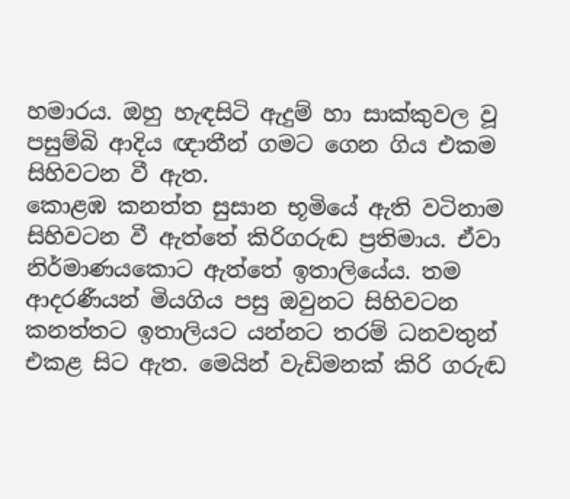හමාරය. ඔහු හැඳසිටි ඇදුම් හා සාක්කුවල වූ පසුම්බි ආදිය ඥාතීන් ගමට ගෙන ගිය එකම සිහිවටන වී ඇත.
කොළඹ කනත්ත සුසාන භූමියේ ඇති වටිනාම සිහිවටන වී ඇත්තේ කිරිගරුඬ ප්‍රතිමාය. ඒවා නිර්මාණයකොට ඇත්තේ ඉතාලියේය. තම ආදරණීයන් මියගිය පසු ඔවුනට සිහිවටන කනත්තට ඉතාලියට යන්නට තරම් ධනවතුන් එකළ සිට ඇත. මෙයින් වැඩිමනක් කිරි ගරුඬ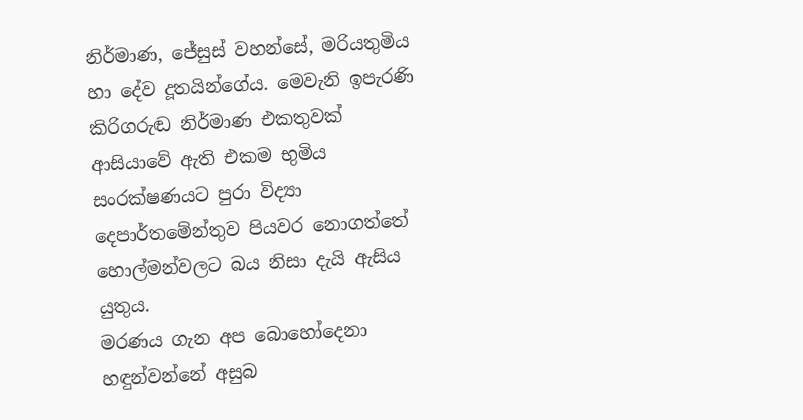නිර්මාණ, ජේසුස් වහන්සේ, මරියතුමිය හා දේව දූතයින්ගේය. මෙවැනි ඉපැරණි කිරිගරුඬ නිර්මාණ එකතුවක් ආසියාවේ ඇති එකම භුමිය සංරක්ෂණයට පුරා විද්‍යා දෙපාර්තමේන්තුව පියවර නොගත්තේ හොල්මන්වලට බය නිසා දැයි ඇසිය යුතුය.
මරණය ගැන අප බොහෝදෙනා හඳුන්වන්නේ අසුබ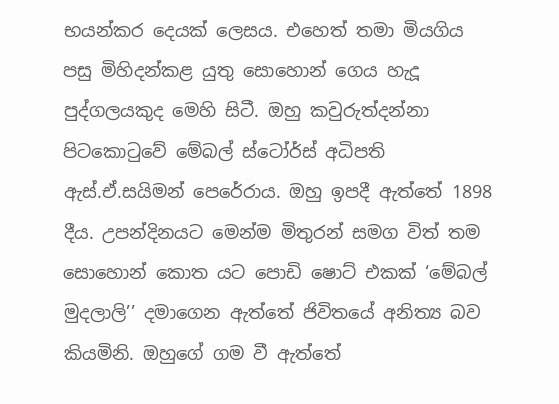භයන්කර දෙයක් ලෙසය. එහෙත් තමා මියගිය පසු මිහිදන්කළ යුතු සොහොන් ගෙය හැදූ පුද්ගලයකුද මෙහි සිටී. ඔහු කවුරුත්දන්නා පිටකොටුවේ මේබල් ස්ටෝර්ස් අධිපති ඇස්.ඒ.සයිමන් පෙරේරාය. ඔහු ඉපදී ඇත්තේ 1898 දීය. උපන්දිනයට මෙන්ම මිතුරන් සමග විත් තම සොහොන් කොත යට පොඩි ෂොට් එකක් ‘මේබල් මුදලාලි’’ දමාගෙන ඇත්තේ ජිවිතයේ අනිත්‍ය බව කියමිනි. ඔහුගේ ගම වී ඇත්තේ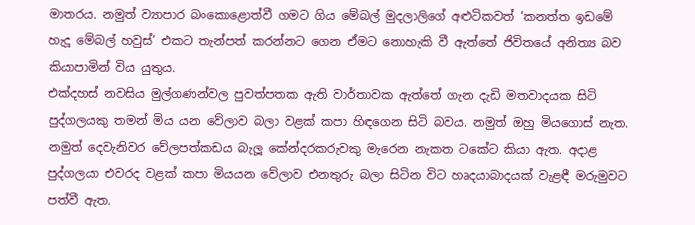මාතරය. නමුත් ව්‍යාපාර බංකොළොත්වී ගමට ගිය මේබල් මුදලාලිගේ අළුටිකවත් ‘කනත්ත ඉඩමේ හැදූ මේබල් හවුස්’ එකට තැන්පත් කරන්නට ගෙන ඒමට නොහැකි වී ඇත්තේ ජිවිතයේ අනිත්‍ය බව කියාපාමින් විය යුතුය.
එක්දහස් නවසිය මුල්ගණන්වල පුවත්පතක ඇති වාර්තාවක ඇත්තේ ගැන දැඩි මතවාදයක සිටි පුද්ගලයකු තමන් මිය යන වේලාව බලා වළක් කපා හිඳගෙන සිටි බවය. නමුත් ඔහු මියගොස් නැත. නමුත් දෙවැනිවර වේලපත්කඩය බැලූ කේන්දරකරුවකු මැරෙන නැකත ටකේට කියා ඇත. අදාළ පුද්ගලයා එවරද වළක් කපා මියයන වේලාව එනතුරු බලා සිටින විට හෘදයාබාදයක් වැළඳී මරුමුවට පත්වී ඇත.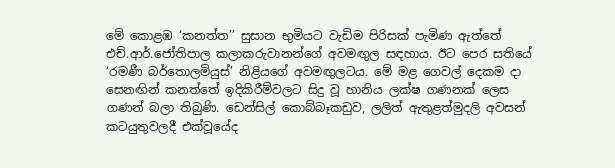මේ කොළඹ ‘කනත්ත’’ සුසාන භුමියට වැඩිම පිරිසක් පැමිණ ඇත්තේ එච්.ආර්.ජෝතිපාල කලාකරුවානන්ගේ අවමඟුල සඳහාය. ඊට පෙර සතියේ ‘රමණී බර්තොලමියුස්’ නිළියගේ අවමඟුලටය. මේ මළ ගෙවල් දෙකම දා සෙනඟින් කනත්තේ ඉදිකිරීම්වලට සිදු වූ හානිය ලක්ෂ ගණනක් ලෙස ගණන් බලා තිබුණි. ඩෙන්සිල් කොබ්බෑකඩුව, ලලිත් ඇතුළත්මුදලි අවසන් කටයුතුවලදී එක්වූයේද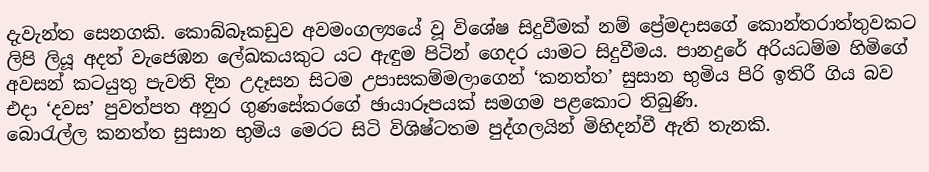දැවැන්ත සෙනගකි. කොබ්බෑකඩුව අවමංගල්‍යයේ වූ විශේෂ සිදුවීමක් නම් ප්‍රේමද‌ාසගේ කොන්තරාත්තුවකට ලිපි ලියූ අදත් වැජෙඹන ලේඛකයකුට යට ඇඳුම පිටින් ගෙදර යාමට සිදුවීමය. පානදුරේ අරියධම්ම හිමිගේ අවසන් කටයුතු පැවති දින උදෑසන සිටම උපාසකම්මලාගෙන් ‘කනත්ත’ සුසාන භුමිය පිරි ඉතිරී ගිය බව එද‌ා ‘දවස’ පුවත්පත අනුර ගුණසේකරගේ ඡායාරූපයක් සමගම පළකොට තිබුණි.
බොරැල්ල කනත්ත සුසාන භුමිය මෙරට සිටි විශිෂ්ටතම පුද්ගලයින් මිහිදන්වී ඇති තැනකි.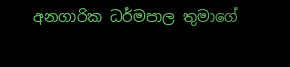අනගාරික ධර්මපාල තුමාගේ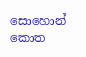සොහොන් කොත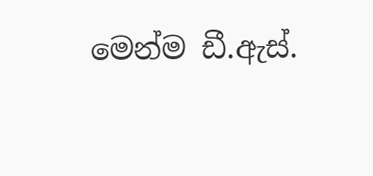මෙන්ම ඩී.ඇස්.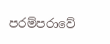පරම්පරාවේ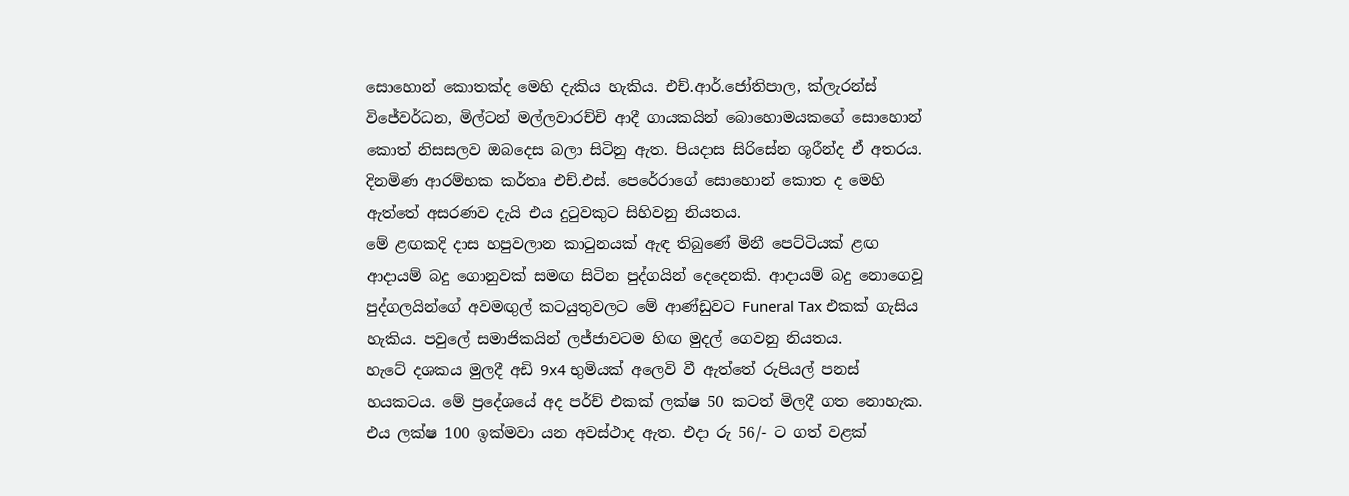සොහොන් කොතක්ද මෙහි දැකිය හැකිය. එච්.ආර්.ජෝතිපාල, ක්ලැරන්ස් විජේවර්ධන, මිල්ටන් මල්ලවාරච්චි ආදී ගායකයින් බොහොමයකගේ සොහොන් කොත් නිසසලව ඔබදෙස බලා සිටිනු ඇත. පියදාස සිරිසේන ශූරීන්ද ඒ අතරය. දිනමිණ ආරම්භක කර්තෘ එච්.එස්. පෙරේරාගේ සොහොන් කොත ද මෙහි ඇත්තේ අසරණව දැයි එය දුටුවකුට සිහිවනු නියතය.
මේ ළඟකදි ද‌ාස හපුවලාන කාටුනයක් ඇඳ තිබුණේ මිනී පෙට්ටියක් ළඟ ආදායම් බදු ගොනුවක් සමඟ සිටින පුද්ගයින් දෙදෙනකි. ආදායම් බදු නොගෙවූ පුද්ගලයින්ගේ අවමඟුල් කටයුතුවලට මේ ආණ්ඩුවට Funeral Tax එකක් ගැසිය හැකිය. පවුලේ සමාජිකයින් ලජ්ජාවටම හිඟ මුදල් ගෙවනු නියතය.
හැටේ දශකය මුලදී අඩි 9x4 භුමියක් අලෙවි වී ඇත්තේ රුපියල් පනස් හයකටය. මේ ප්‍රදේශයේ අද පර්ච් එකක් ලක්ෂ 50 කටත් මිලදී ගත නොහැක. එය ලක්ෂ 100 ඉක්මවා යන අවස්ථාද ඇත. එදා රු 56/- ට ගත් වළක්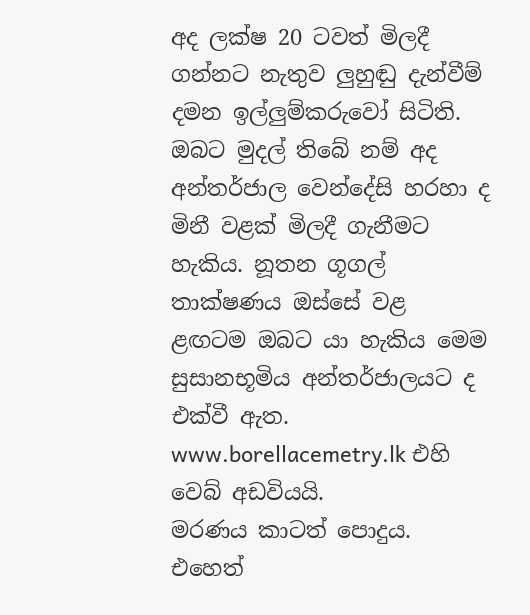අද ලක්ෂ 20 ටවත් මිලදී ගන්නට නැතුව ලුහුඬු දැන්වීම් දමන ඉල්ලුම්කරුවෝ සිටිති. ඔබට මුදල් තිබේ නම් අද අන්තර්ජාල වෙන්දේසි හරහා ද මිනී වළක් මිලදී ගැනීමට හැකිය. නූතන ගූගල් තාක්ෂණය ඔස්සේ වළ ළඟටම ඔබට යා හැකිය මෙම සුසානභූමිය අන්තර්ජාලයට ද එක්වී ඇත. www.borellacemetry.lk එහි වෙබ් අඩවියයි.
මරණය කාටත් පොදුය. එහෙත්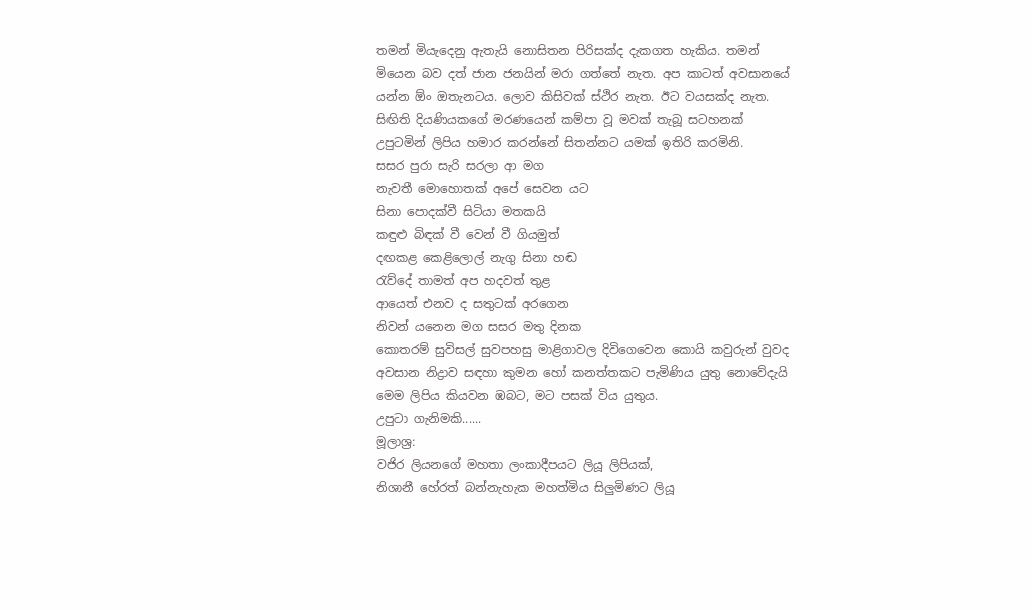තමන් මියැදෙනු ඇතැයි නොසිතන පිරිසක්ද දැකගත හැකිය. තමන් මියෙන බව දත් ජාන ජනයින් මරා ගත්තේ නැත. අප කාටත් අවසානයේ යන්න ඕං ඔතැනටය. ලොව කිසිවක් ස්ථිර නැත. ඊට වයසක්ද නැත. සිඟිති දියණියකගේ මරණයෙන් කම්පා වූ මවක් තැබූ සටහනක් උපුටමින් ලිපිය හමාර කරන්නේ සිතන්නට යමක් ඉතිරි කරමිනි.
සසර පුරා සැරි සරලා ආ මග
නැවතී මොහොතක් අපේ සෙවන යට
සිනා පොදක්වී සිටියා මතකයි
කඳුළු බිඳක් වී වෙන් වී ගියමුත්
දඟකළ කෙළිලොල් නැගු සිනා හඬ
රැව්දේ තාමත් අප හදවත් තුළ
ආයෙත් එනව ද සතුටක් අරගෙන
නිවන් යනෙන මග සසර මතු දිනක
කොතරම් සුවිසල් සුවපහසු මාළිගාවල දිවිගෙවෙන කොයි කවුරුන් වුවද අවසාන නිද්‍රාව සඳහා කුමන හෝ කනත්තකට පැමිණිය යුතු නොවේදැයි මෙම ලිපිය කියවන ඹබට, මට පසක් විය යුතුය.
උපුටා ගැනිමකි......
මූලාශ්‍ර:
වජිර ලියනගේ මහතා ලංකාදීපයට ලියූ ලිපියක්,
නිශානී හේරත් බන්නැහැක මහත්මිය සිලුමිණට ලියූ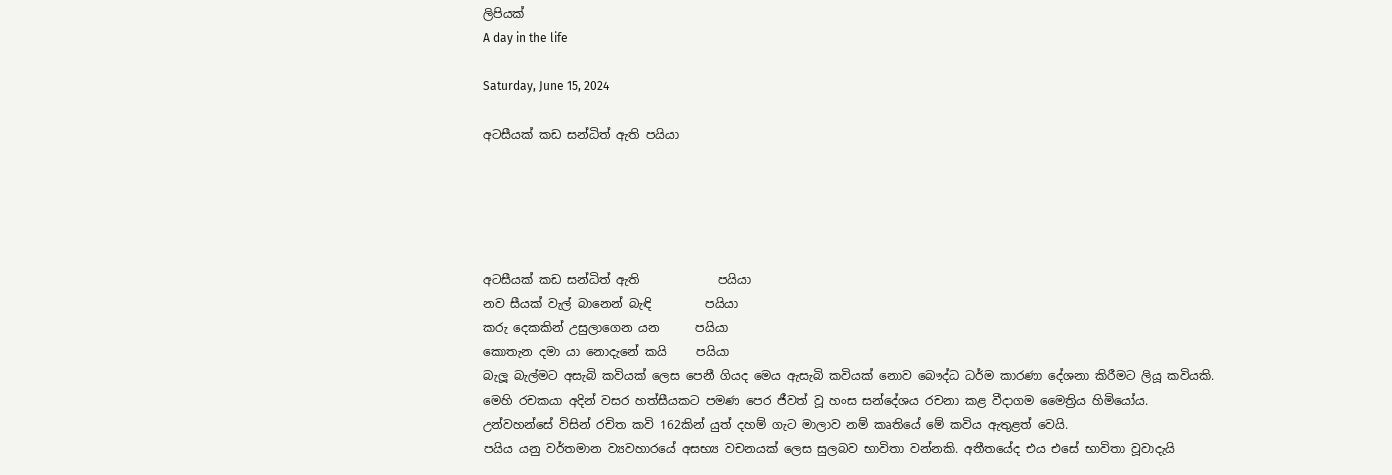ලිපියක්
A day in the life

Saturday, June 15, 2024

අටසීයක් කඩ සන්ධිත් ඇති පයියා





අටසීයක් කඩ සන්ධිත් ඇති             පයියා
නව සීයක් වැල් බානෙන් බැඳි         පයියා
කරු දෙකකින් උසුලාගෙන යන      පයියා
කොතැන දමා යා නොදැනේ කයි     පයියා
බැලූ බැල්මට අසැබි කවියක් ලෙස පෙනී ගියද මෙය ඇසැබි කවියක් නොව බෞද්ධ ධර්ම කාරණා දේශනා කිරීමට ලියූ කවියකි.
මෙහි රචකයා අදින් වසර හත්සීයකට පමණ පෙර ජීවත් වූ හංස සන්දේශය රචනා කළ වීදාගම මෛත්‍රිය හිමියෝය.
උන්වහන්සේ විසින් රචිත කවි 162කින් යුත් දහම් ගැට මාලාව නම් කෘතියේ මේ කවිය ඇතුළත් වෙයි.
පයිය යනු වර්තමාන ව්‍යවහාරයේ අසභ්‍ය වචනයක් ලෙස සුලබව භාවිතා වන්නකි. අතීතයේද එය එසේ භාවිතා වූවාදැයි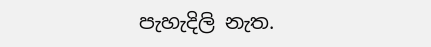පැහැදිලි නැත.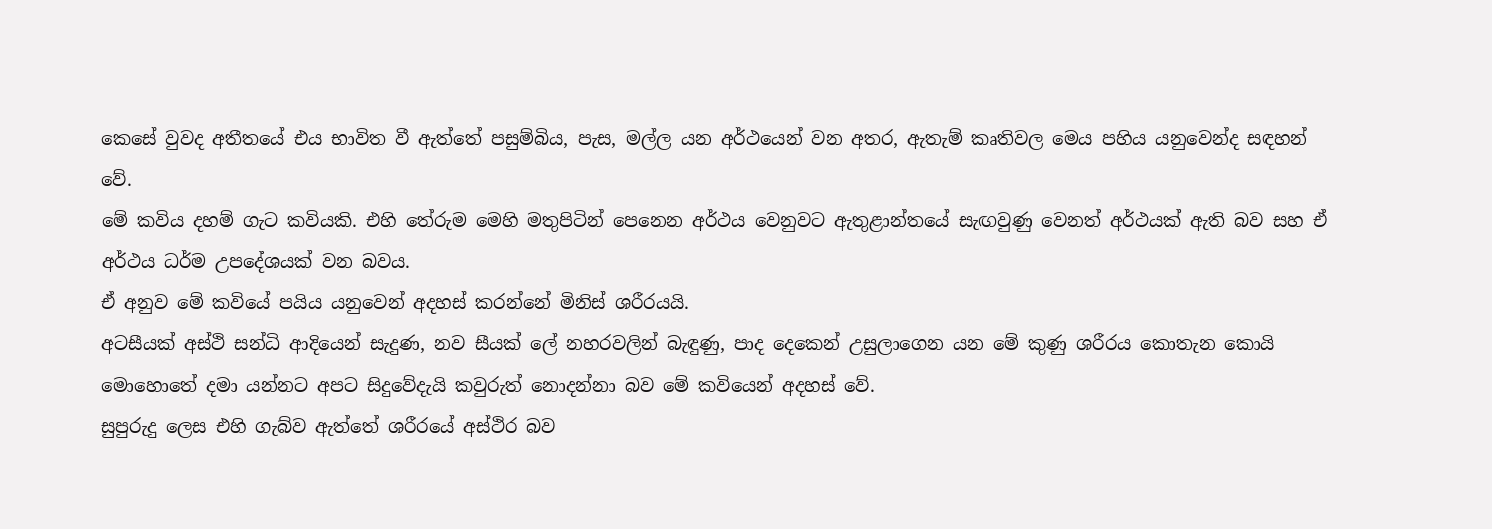කෙසේ වුවද අතීතයේ එය භාවිත වී ඇත්තේ පසුම්බිය, පැස, මල්ල යන අර්ථයෙන් වන අතර, ඇතැම් කෘතිවල මෙය පහිය යනුවෙන්ද සඳහන් වේ.
මේ කවිය දහම් ගැට කවියකි. එහි තේරුම මෙහි මතුපිටින් පෙනෙන අර්ථය වෙනුවට ඇතුළාන්තයේ සැඟවුණු වෙනත් අර්ථයක් ඇති බව සහ ඒ අර්ථය ධර්ම උපදේශයක් වන බවය.
ඒ අනුව මේ කවියේ පයිය යනුවෙන් අදහස් කරන්නේ මිනිස් ශරීරයයි.
අටසීයක් අස්ථි සන්ධි ආදියෙන් සැදුණ, නව සීයක් ලේ නහරවලින් බැඳුණු, පාද දෙකෙන් උසුලාගෙන යන මේ කුණු ශරීරය කොතැන කොයි මොහොතේ දමා යන්නට අපට සිදුවේදැයි කවුරුත් නොදන්නා බව මේ කවියෙන් අදහස් වේ.
සුපුරුදු ලෙස එහි ගැබ්ව ඇත්තේ ශරීරයේ අස්ථිර බව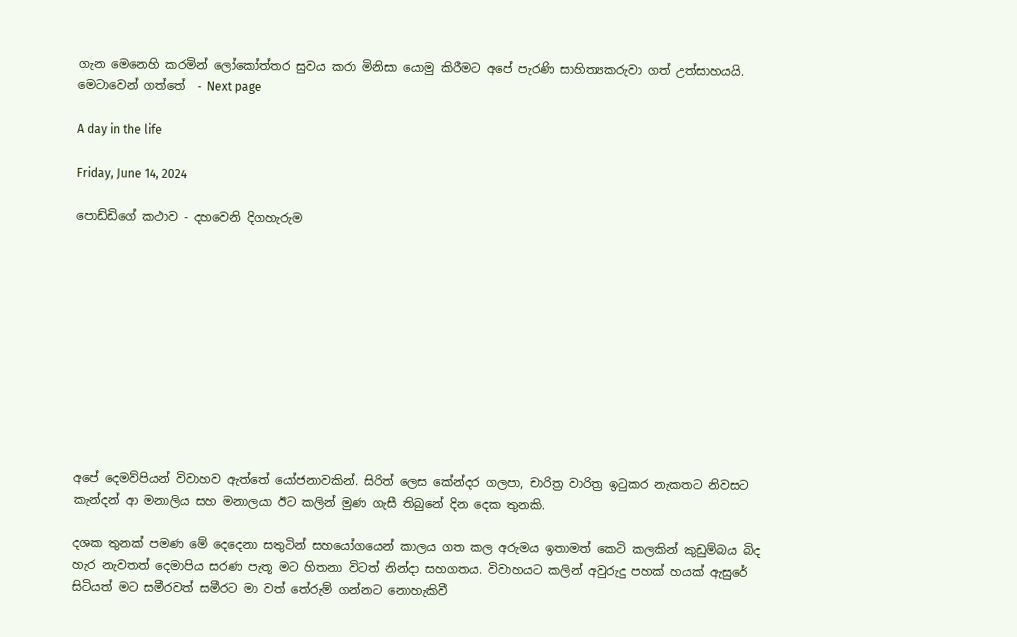ගැන මෙනෙහි කරමින් ලෝකෝත්තර සුවය කරා මිනිසා යොමු කිරීමට අපේ පැරණි සාහිත්‍යකරුවා ගත් උත්සාහයයි.
මෙටාවෙන් ගත්තේ  - Next page

A day in the life

Friday, June 14, 2024

පොඩ්ඩිගේ කථාව - දහවෙනි දිගහැරුම











අපේ දෙමව්පියන් විවාහව ඇත්තේ යෝජනාවකින්. සිරිත් ලෙස කේන්දර ගලපා, චාරිත්‍ර වාරිත්‍ර ඉටුකර නැකතට නිවසට කැන්දන් ආ මනාලිය සහ මනාලයා ඊට කලින් මුණ ගැසී තිබුනේ දින දෙක තුනකි.

දශක තුනක් පමණ මේ දෙදෙනා සතුටින් සහයෝගයෙන් කාලය ගත කල අරුමය ඉතාමත් කෙටි කලකින් කුඩුම්බය බිද හැර නැවතත් දෙමාපිය සරණ පැතූ මට හිතනා විටත් නින්දා සහගතය. විවාහයට කලින් අවුරුදු පහක් හයක් ඇසුරේ සිටියත් මට සමීරවත් සමීරට මා වත් තේරුම් ගන්නට නොහැකිවී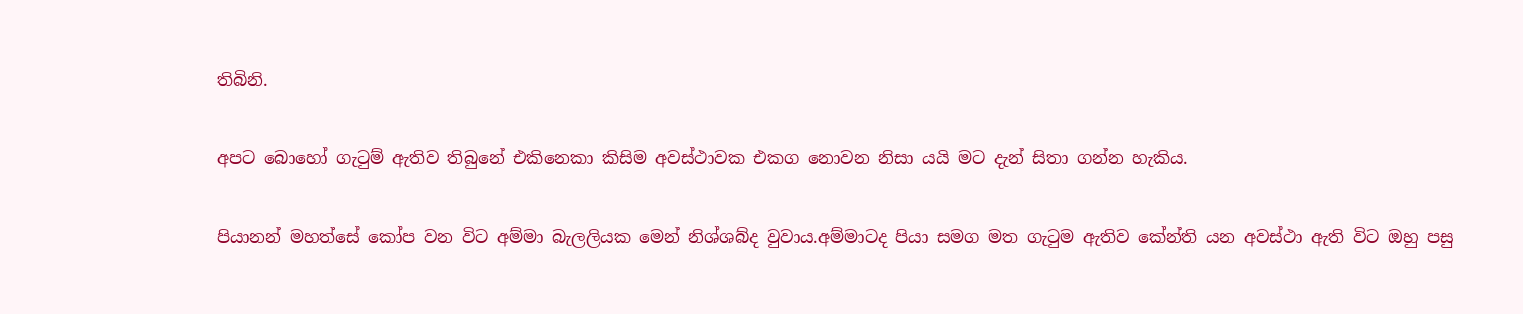තිබිනි.

අපට බොහෝ ගැටුම් ඇතිව තිබුනේ එකිනෙකා කිසිම අවස්ථාවක එකග නොවන නිසා යයි මට දැන් සිතා ගන්න හැකිය.

පියානන් මහත්සේ කෝප වන විට අම්මා බැලලියක මෙන් නිශ්ශබ්ද වුවාය.අම්මාටද පියා සමග මත ගැටුම ඇතිව කේන්ති යන අවස්ථා ඇති විට ඔහු පසු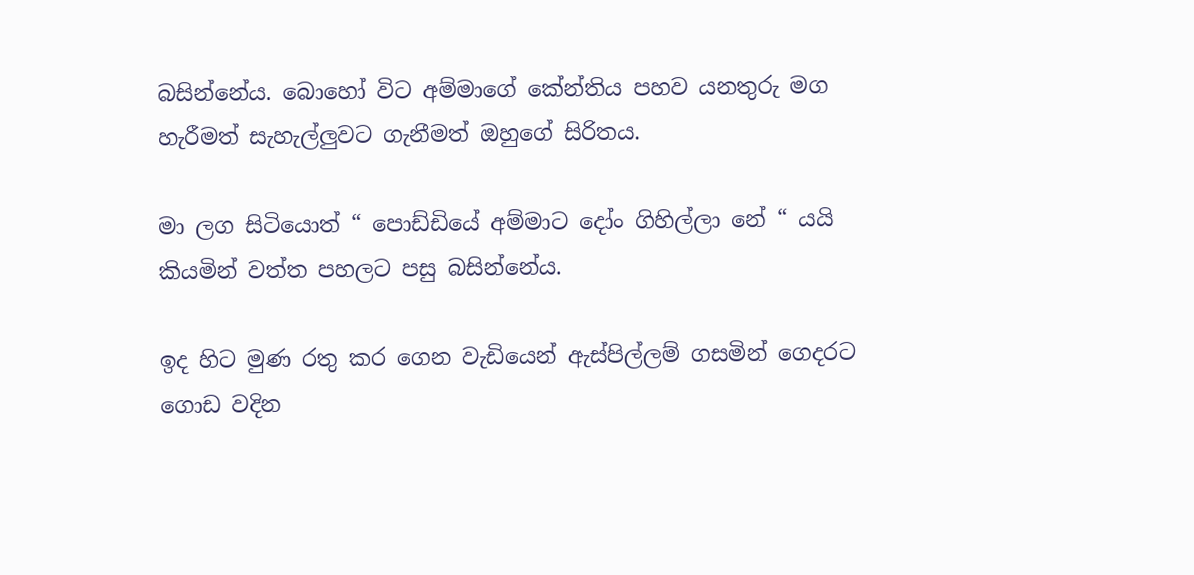බසින්නේය. බොහෝ විට අම්මාගේ කේන්තිය පහව යනතුරු මග හැරීමත් සැහැල්ලුවට ගැනීමත් ඔහුගේ සිරිතය.

මා ලග සිටියොත් “ පොඩ්ඩියේ අම්මාට දෝං ගිහිල්ලා නේ “ යයි කියමින් වත්ත පහලට පසු බසින්නේය.

ඉද හිට මුණ රතු කර ගෙන වැඩියෙන් ඇස්පිල්ලම් ගසමින් ගෙදරට ගොඩ වදින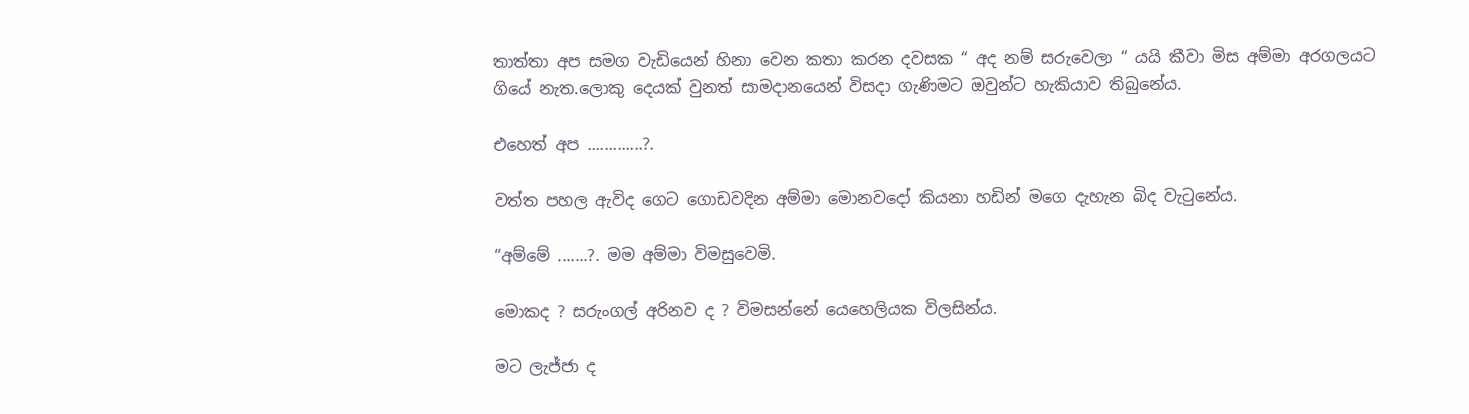තාත්තා අප සමග වැඩියෙන් හිනා වෙන කතා කරන දවසක “ අද නම් සරුවෙලා “ යයි කීවා මිස අම්මා අරගලයට ගියේ නැත.ලොකු දෙයක් වුනත් සාමදානයෙන් විසදා ගැණිමට ඔවුන්ට හැකියාව තිබුනේය.

එහෙත් අප .............?.

වත්ත පහල ඇවිද ගෙට ගොඩවදින අම්මා මොනවදෝ කියනා හඩින් මගෙ දැහැන බිද වැටුනේය.

“අම්මේ .......?. මම අම්මා විමසුවෙමි.

මොකද ? සරුංගල් අරිනව ද ? විමසන්නේ යෙහෙලියක විලසින්ය.

මට ලැජ්ජා ද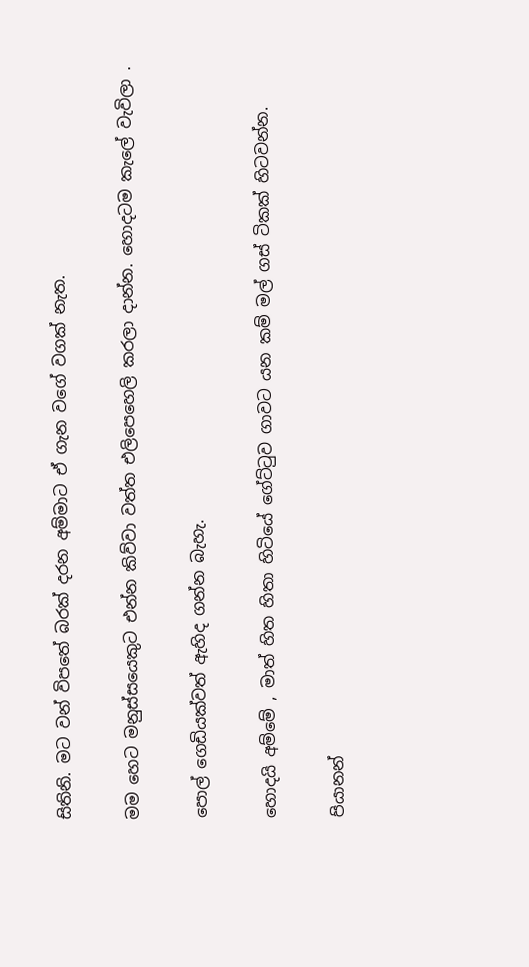සිතිනි. මට වන් විපතේ බරක් දරන අම්මාට ඒ ගැන වගේ වගක් නැත.

මම හෙට මනුස්සයෙකුට එන්න කිව්වා වත්ත එලිපෙහෙලි කරලා දාන්න. හොදටම කැලේ වැවිලා .

පොල් ගෙඩියක්වත් ඇහිද ගන්න බැහැ.

හොදයි අම්මේ , මාත් හිත හිතා හිටියේ ගේට්ටුව ගාවට යන කම් මල් ගස් ටිකක් හිටවන්න.

පියානන්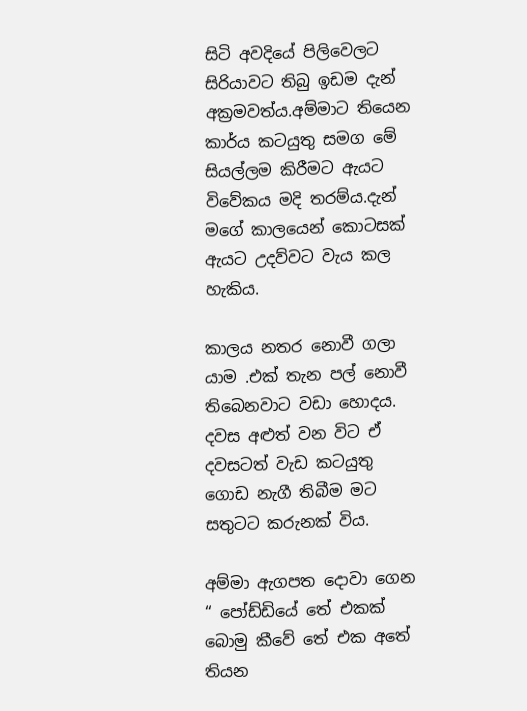සිටි අවදියේ පිලිවෙලට සිරියාවට තිබු ඉඩම දැන් අක්‍රමවත්ය.අම්මාට තියෙන කාර්ය කටයුතු සමග මේ සියල්ලම කිරීමට ඇයට විවේකය මදි තරම්ය.දැන් මගේ කාලයෙන් කොටසක් ඇයට උදව්වට වැය කල හැකිය.

කාලය නතර නොවී ගලා යාම .එක් තැන පල් නොවී තිබෙනවාට වඩා හොදය. දවස අළුත් වන විට ඒ දවසටත් වැඩ කටයුතු ගොඩ නැගී තිබීම මට සතුටට කරුනක් විය.

අම්මා ඇගපත දොවා ගෙන “ පෝඩ්ඩියේ තේ එකක් බොමු කීවේ තේ එක අතේ තියන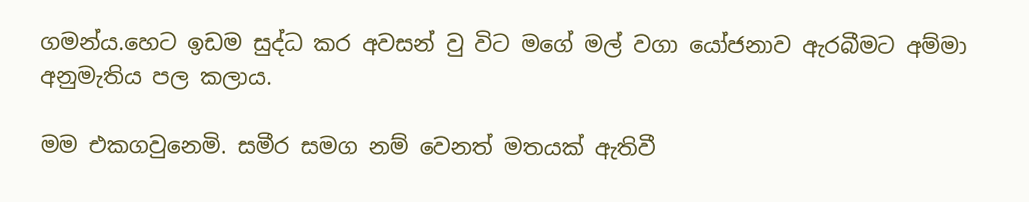ගමන්ය.හෙට ඉඩම සුද්ධ කර අවසන් වු විට මගේ මල් වගා යෝජනාව ඇරබීමට අම්මා අනුමැතිය පල කලාය.

මම එකගවුනෙමි. සමීර සමග නම් වෙනත් මතයක් ඇතිවී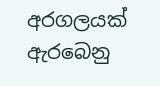අරගලයක් ඇරබෙනු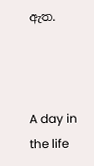ඇත.



A day in the life